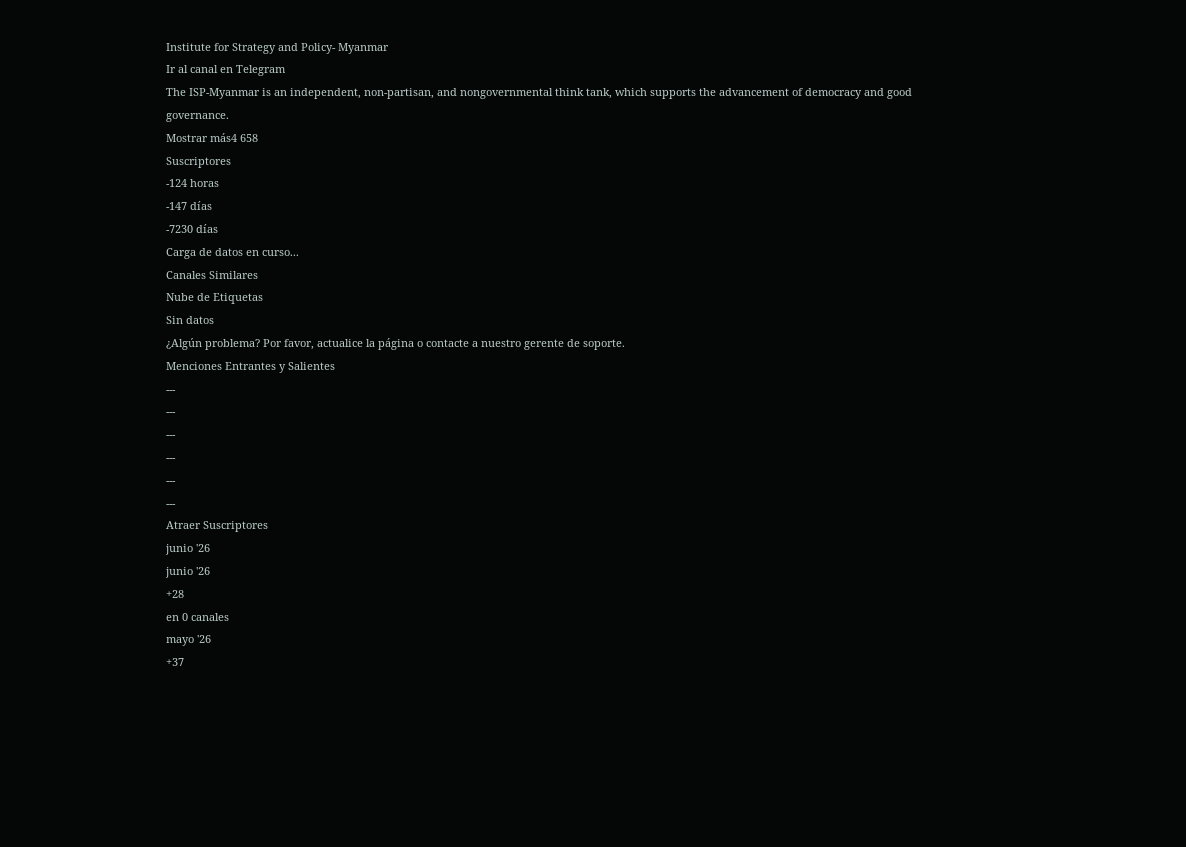Institute for Strategy and Policy- Myanmar
Ir al canal en Telegram
The ISP-Myanmar is an independent, non-partisan, and nongovernmental think tank, which supports the advancement of democracy and good governance.
Mostrar más4 658
Suscriptores
-124 horas
-147 días
-7230 días
Carga de datos en curso...
Canales Similares
Nube de Etiquetas
Sin datos
¿Algún problema? Por favor, actualice la página o contacte a nuestro gerente de soporte.
Menciones Entrantes y Salientes
---
---
---
---
---
---
Atraer Suscriptores
junio '26
junio '26
+28
en 0 canales
mayo '26
+37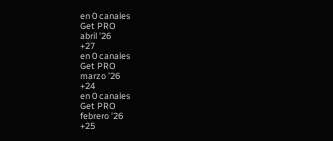en 0 canales
Get PRO
abril '26
+27
en 0 canales
Get PRO
marzo '26
+24
en 0 canales
Get PRO
febrero '26
+25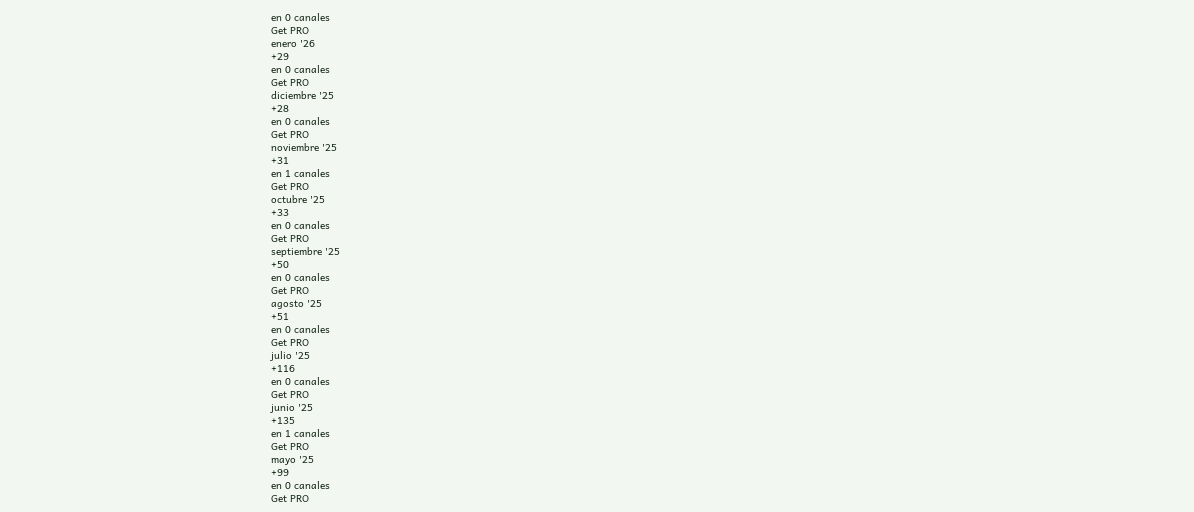en 0 canales
Get PRO
enero '26
+29
en 0 canales
Get PRO
diciembre '25
+28
en 0 canales
Get PRO
noviembre '25
+31
en 1 canales
Get PRO
octubre '25
+33
en 0 canales
Get PRO
septiembre '25
+50
en 0 canales
Get PRO
agosto '25
+51
en 0 canales
Get PRO
julio '25
+116
en 0 canales
Get PRO
junio '25
+135
en 1 canales
Get PRO
mayo '25
+99
en 0 canales
Get PRO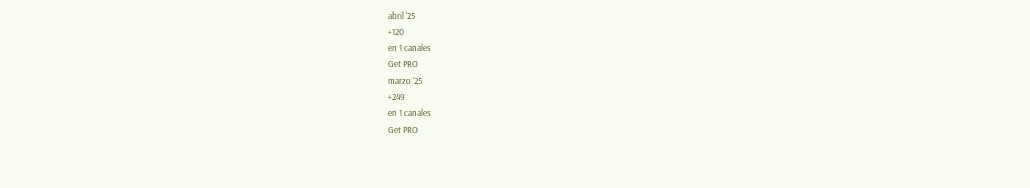abril '25
+120
en 1 canales
Get PRO
marzo '25
+249
en 1 canales
Get PRO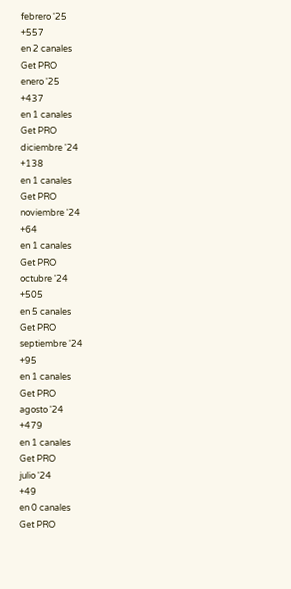febrero '25
+557
en 2 canales
Get PRO
enero '25
+437
en 1 canales
Get PRO
diciembre '24
+138
en 1 canales
Get PRO
noviembre '24
+64
en 1 canales
Get PRO
octubre '24
+505
en 5 canales
Get PRO
septiembre '24
+95
en 1 canales
Get PRO
agosto '24
+479
en 1 canales
Get PRO
julio '24
+49
en 0 canales
Get PRO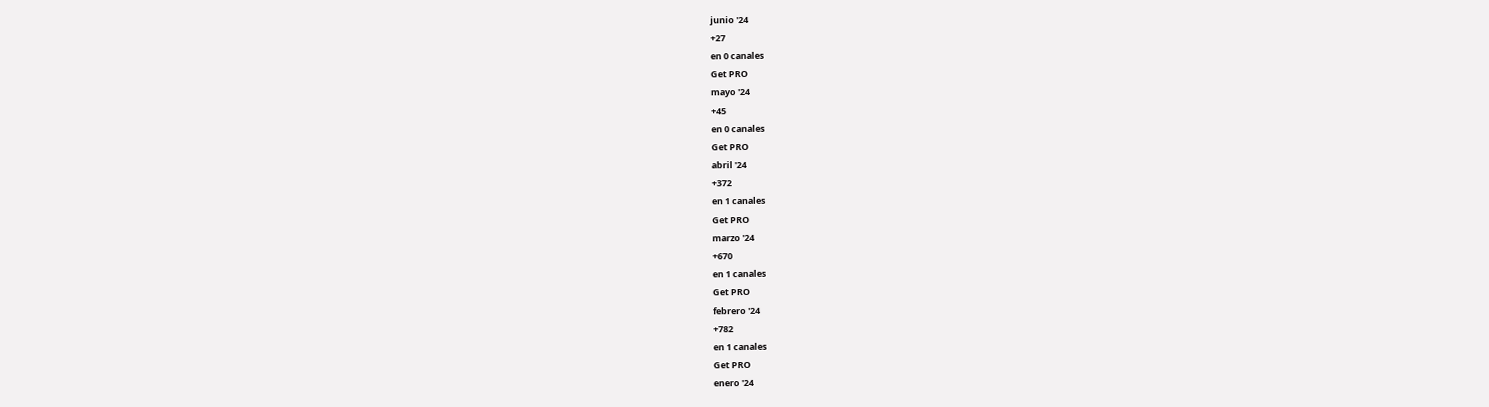junio '24
+27
en 0 canales
Get PRO
mayo '24
+45
en 0 canales
Get PRO
abril '24
+372
en 1 canales
Get PRO
marzo '24
+670
en 1 canales
Get PRO
febrero '24
+782
en 1 canales
Get PRO
enero '24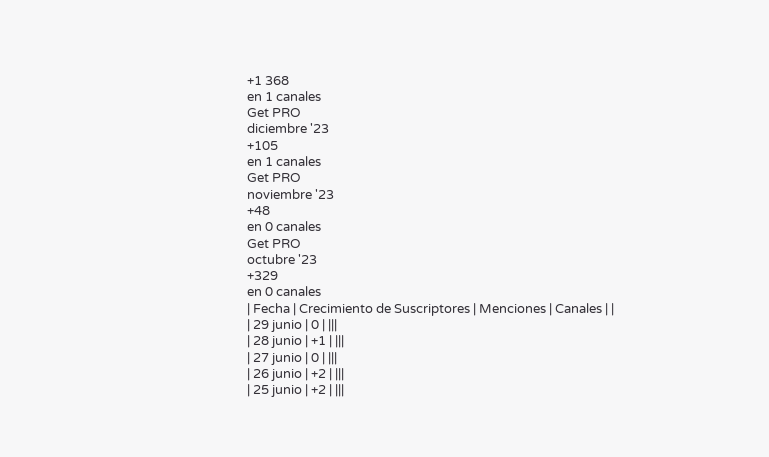+1 368
en 1 canales
Get PRO
diciembre '23
+105
en 1 canales
Get PRO
noviembre '23
+48
en 0 canales
Get PRO
octubre '23
+329
en 0 canales
| Fecha | Crecimiento de Suscriptores | Menciones | Canales | |
| 29 junio | 0 | |||
| 28 junio | +1 | |||
| 27 junio | 0 | |||
| 26 junio | +2 | |||
| 25 junio | +2 | |||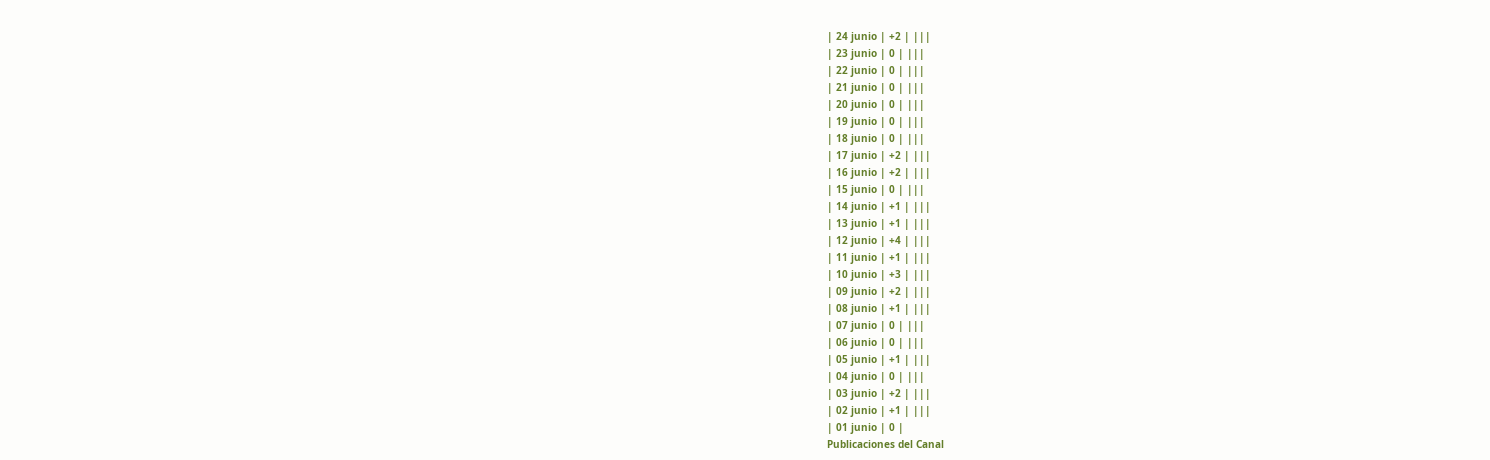| 24 junio | +2 | |||
| 23 junio | 0 | |||
| 22 junio | 0 | |||
| 21 junio | 0 | |||
| 20 junio | 0 | |||
| 19 junio | 0 | |||
| 18 junio | 0 | |||
| 17 junio | +2 | |||
| 16 junio | +2 | |||
| 15 junio | 0 | |||
| 14 junio | +1 | |||
| 13 junio | +1 | |||
| 12 junio | +4 | |||
| 11 junio | +1 | |||
| 10 junio | +3 | |||
| 09 junio | +2 | |||
| 08 junio | +1 | |||
| 07 junio | 0 | |||
| 06 junio | 0 | |||
| 05 junio | +1 | |||
| 04 junio | 0 | |||
| 03 junio | +2 | |||
| 02 junio | +1 | |||
| 01 junio | 0 |
Publicaciones del Canal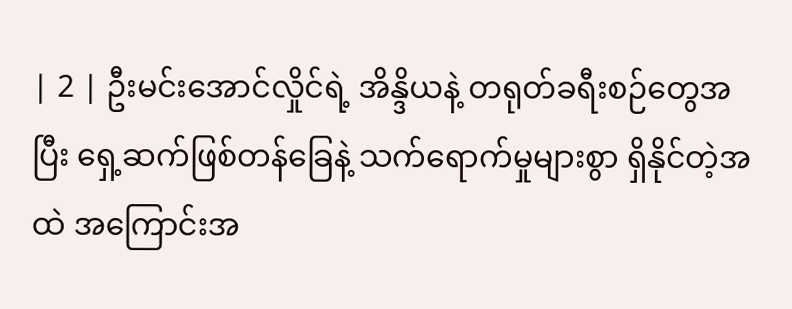| 2 | ဦးမင်းအောင်လှိုင်ရဲ့ အိန္ဒိယနဲ့ တရုတ်ခရီးစဉ်တွေအပြီး ရှေ့ဆက်ဖြစ်တန်ခြေနဲ့ သက်ရောက်မှုများစွာ ရှိနိုင်တဲ့အထဲ အကြောင်းအ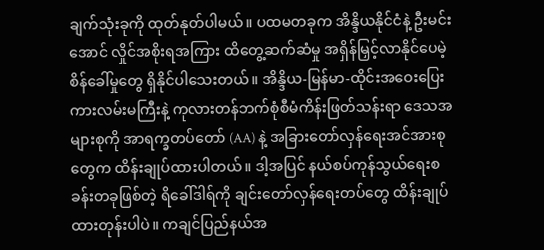ချက်သုံးခုကို ထုတ်နုတ်ပါမယ်။ ပထမတခုက အိန္ဒိယနိုင်ငံနဲ့ ဦးမင်းအောင် လှိုင်အစိုးရအကြား ထိတွေ့ဆက်ဆံမှု အရှိန်မြှင့်လာနိုင်ပေမဲ့ စိန်ခေါ်မှုတွေ ရှိနိုင်ပါသေးတယ်။ အိန္ဒိယ-မြန်မာ-ထိုင်းအဝေးပြေးကားလမ်းမကြီးနဲ့ ကုလားတန်ဘက်စုံစီမံကိန်းဖြတ်သန်းရာ ဒေသအများစုကို အာရက္ခတပ်တော် (AA) နဲ့ အခြားတော်လှန်ရေးအင်အားစုတွေက ထိန်းချုပ်ထားပါတယ်။ ဒါ့အပြင် နယ်စပ်ကုန်သွယ်ရေးစခန်းတခုဖြစ်တဲ့ ရိခေါ်ဒါရ်ကို ချင်းတော်လှန်ရေးတပ်တွေ ထိန်းချုပ်ထားတုန်းပါပဲ။ ကချင်ပြည်နယ်အ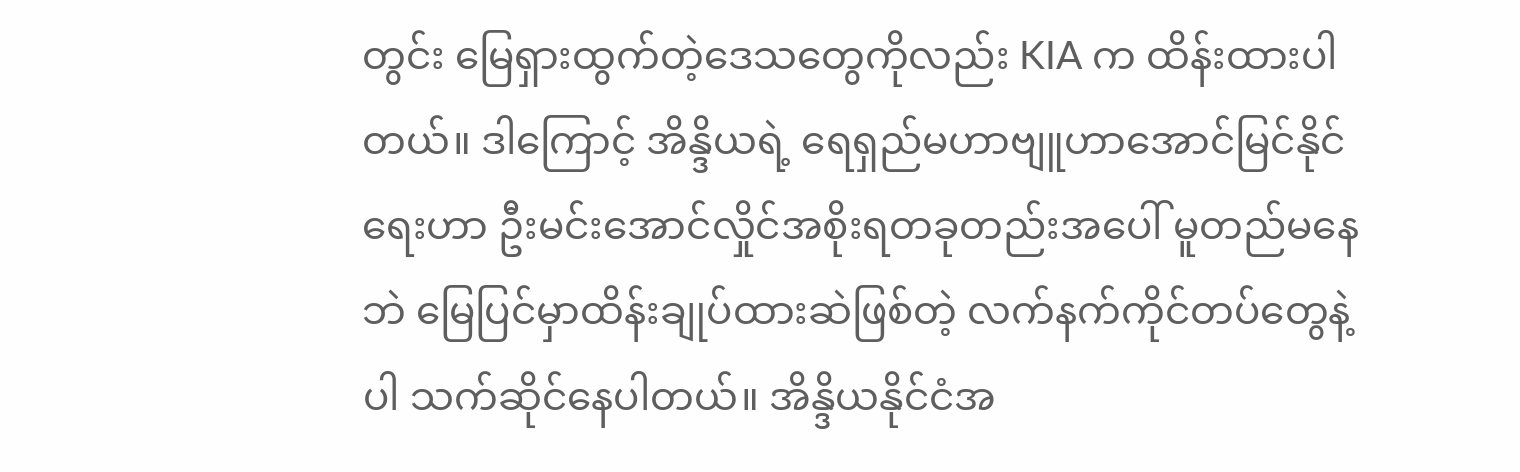တွင်း မြေရှားထွက်တဲ့ဒေသတွေကိုလည်း KIA က ထိန်းထားပါတယ်။ ဒါကြောင့် အိန္ဒိယရဲ့ ရေရှည်မဟာဗျူဟာအောင်မြင်နိုင်ရေးဟာ ဦးမင်းအောင်လှိုင်အစိုးရတခုတည်းအပေါ် မူတည်မနေဘဲ မြေပြင်မှာထိန်းချုပ်ထားဆဲဖြစ်တဲ့ လက်နက်ကိုင်တပ်တွေနဲ့ပါ သက်ဆိုင်နေပါတယ်။ အိန္ဒိယနိုင်ငံအ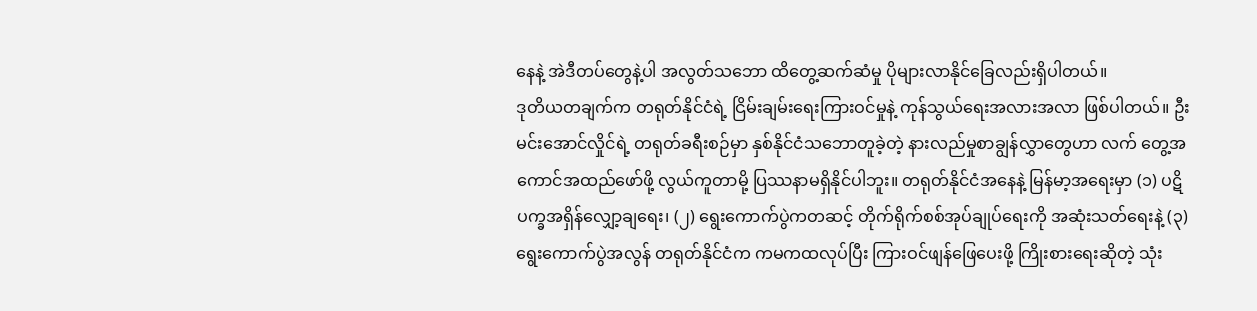နေနဲ့ အဲဒီတပ်တွေနဲ့ပါ အလွတ်သဘော ထိတွေ့ဆက်ဆံမှု ပိုများလာနိုင်ခြေလည်းရှိပါတယ်။
ဒုတိယတချက်က တရုတ်နိုင်ငံရဲ့ ငြိမ်းချမ်းရေးကြားဝင်မှုနဲ့ ကုန်သွယ်ရေးအလားအလာ ဖြစ်ပါတယ်။ ဦးမင်းအောင်လှိုင်ရဲ့ တရုတ်ခရီးစဉ်မှာ နှစ်နိုင်ငံသဘောတူခဲ့တဲ့ နားလည်မှုစာချွန်လွှာတွေဟာ လက် တွေ့အကောင်အထည်ဖော်ဖို့ လွယ်ကူတာမို့ ပြဿနာမရှိနိုင်ပါဘူး။ တရုတ်နိုင်ငံအနေနဲ့ မြန်မာ့အရေးမှာ (၁) ပဋိပက္ခအရှိန်လျှော့ချရေး၊ (၂) ရွေးကောက်ပွဲကတဆင့် တိုက်ရိုက်စစ်အုပ်ချုပ်ရေးကို အဆုံးသတ်ရေးနဲ့ (၃) ရွေးကောက်ပွဲအလွန် တရုတ်နိုင်ငံက ကမကထလုပ်ပြီး ကြားဝင်ဖျန်ဖြေပေးဖို့ ကြိုးစားရေးဆိုတဲ့ သုံး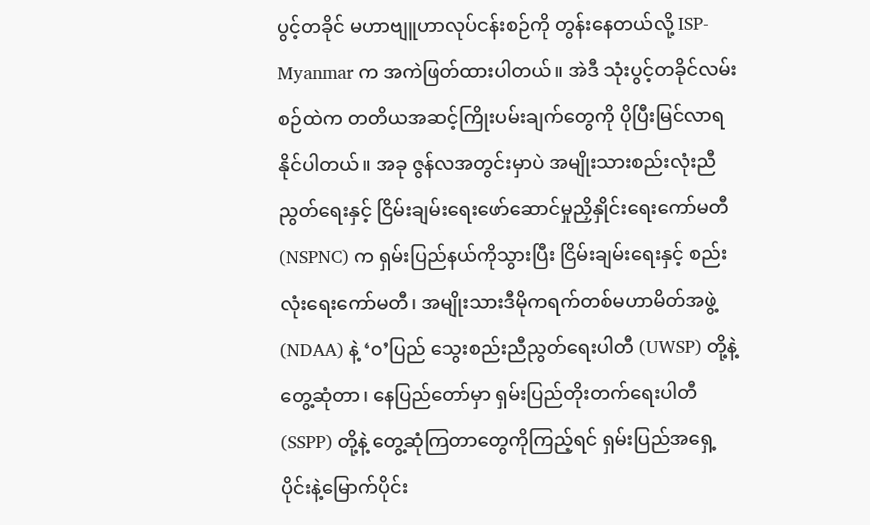ပွင့်တခိုင် မဟာဗျူဟာလုပ်ငန်းစဉ်ကို တွန်းနေတယ်လို့ ISP-Myanmar က အကဲဖြတ်ထားပါတယ်။ အဲဒီ သုံးပွင့်တခိုင်လမ်းစဉ်ထဲက တတိယအဆင့်ကြိုးပမ်းချက်တွေကို ပိုပြီးမြင်လာရနိုင်ပါတယ်။ အခု ဇွန်လအတွင်းမှာပဲ အမျိုးသားစည်းလုံးညီညွတ်ရေးနှင့် ငြိမ်းချမ်းရေးဖော်ဆောင်မှုညှိနှိုင်းရေးကော်မတီ (NSPNC) က ရှမ်းပြည်နယ်ကိုသွားပြီး ငြိမ်းချမ်းရေးနှင့် စည်းလုံးရေးကော်မတီ၊ အမျိုးသားဒီမိုကရက်တစ်မဟာမိတ်အဖွဲ့ (NDAA) နဲ့ ‘၀’ပြည် သွေးစည်းညီညွတ်ရေးပါတီ (UWSP) တို့နဲ့ တွေ့ဆုံတာ၊ နေပြည်တော်မှာ ရှမ်းပြည်တိုးတက်ရေးပါတီ (SSPP) တို့နဲ့ တွေ့ဆုံကြတာတွေကိုကြည့်ရင် ရှမ်းပြည်အရှေ့ပိုင်းနဲ့မြောက်ပိုင်း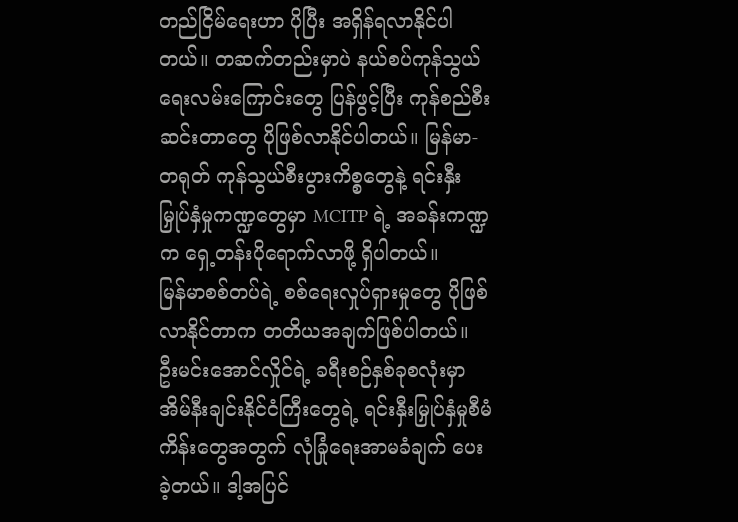တည်ငြိမ်ရေးဟာ ပိုပြီး အရှိန်ရလာနိုင်ပါတယ်။ တဆက်တည်းမှာပဲ နယ်စပ်ကုန်သွယ်ရေးလမ်းကြောင်းတွေ ပြန်ဖွင့်ပြီး ကုန်စည်စီးဆင်းတာတွေ ပိုဖြစ်လာနိုင်ပါတယ်။ မြန်မာ-တရုတ် ကုန်သွယ်စီးပွားကိစ္စတွေနဲ့ ရင်းနှီးမြှုပ်နှံမှုကဏ္ဍတွေမှာ MCITP ရဲ့ အခန်းကဏ္ဍက ရှေ့တန်းပိုရောက်လာဖို့ ရှိပါတယ်။
မြန်မာစစ်တပ်ရဲ့ စစ်ရေးလှုပ်ရှားမှုတွေ ပိုဖြစ်လာနိုင်တာက တတိယအချက်ဖြစ်ပါတယ်။ ဦးမင်းအောင်လှိုင်ရဲ့ ခရီးစဉ်နှစ်ခုစလုံးမှာ အိမ်နီးချင်းနိုင်ငံကြီးတွေရဲ့ ရင်းနှီးမြှုပ်နှံမှုစီမံကိန်းတွေအတွက် လုံခြုံရေးအာမခံချက် ပေးခဲ့တယ်။ ဒါ့အပြင်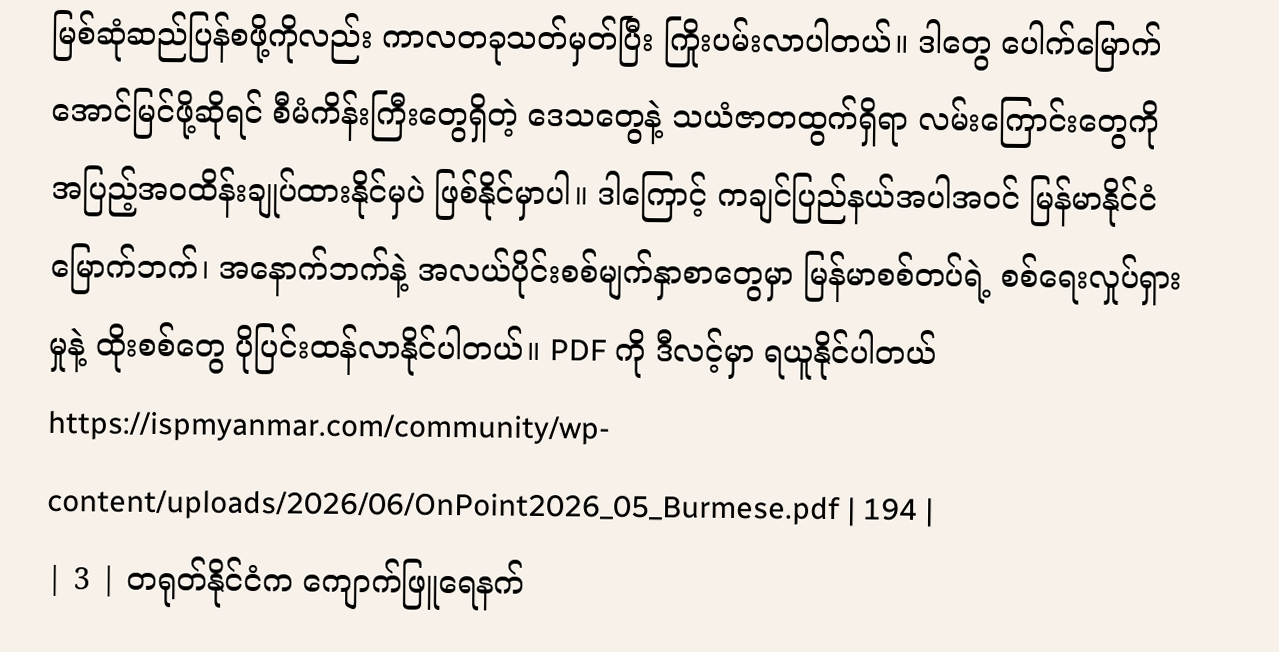မြစ်ဆုံဆည်ပြန်စဖို့ကိုလည်း ကာလတခုသတ်မှတ်ပြီး ကြိုးပမ်းလာပါတယ်။ ဒါတွေ ပေါက်မြောက်အောင်မြင်ဖို့ဆိုရင် စီမံကိန်းကြီးတွေရှိတဲ့ ဒေသတွေနဲ့ သယံဇာတထွက်ရှိရာ လမ်းကြောင်းတွေကို အပြည့်အ၀ထိန်းချုပ်ထားနိုင်မှပဲ ဖြစ်နိုင်မှာပါ။ ဒါကြောင့် ကချင်ပြည်နယ်အပါအဝင် မြန်မာနိုင်ငံ မြောက်ဘက်၊ အနောက်ဘက်နဲ့ အလယ်ပိုင်းစစ်မျက်နှာစာတွေမှာ မြန်မာစစ်တပ်ရဲ့ စစ်ရေးလှုပ်ရှားမှုနဲ့ ထိုးစစ်တွေ ပိုပြင်းထန်လာနိုင်ပါတယ်။ PDF ကို ဒီလင့်မှာ ရယူနိုင်ပါတယ် https://ispmyanmar.com/community/wp-content/uploads/2026/06/OnPoint2026_05_Burmese.pdf | 194 |
| 3 | တရုတ်နိုင်ငံက ကျောက်ဖြူရေနက်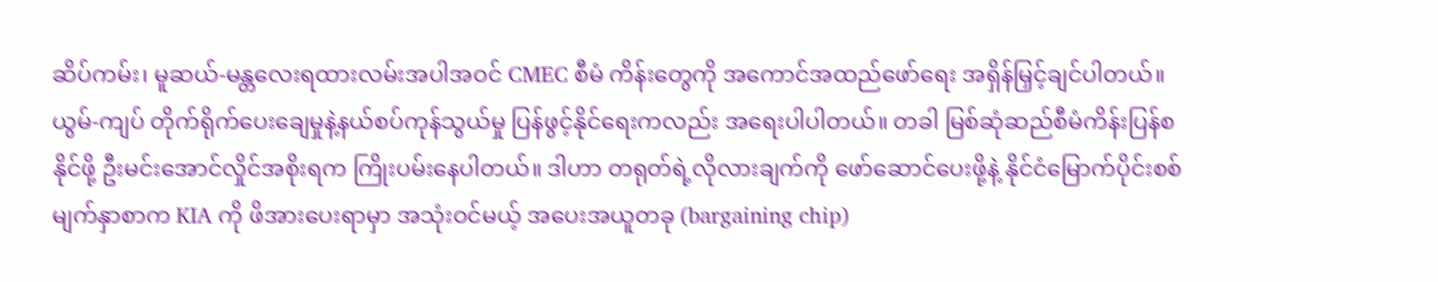ဆိပ်ကမ်း၊ မူဆယ်-မန္တလေးရထားလမ်းအပါအဝင် CMEC စီမံ ကိန်းတွေကို အကောင်အထည်ဖော်ရေး အရှိန်မြှင့်ချင်ပါတယ်။ ယွမ်-ကျပ် တိုက်ရိုက်ပေးချေမှုနဲ့နယ်စပ်ကုန်သွယ်မှု ပြန်ဖွင့်နိုင်ရေးကလည်း အရေးပါပါတယ်။ တခါ မြစ်ဆုံဆည်စီမံကိန်းပြန်စနိုင်ဖို့ ဦးမင်းအောင်လှိုင်အစိုးရက ကြိုးပမ်းနေပါတယ်။ ဒါဟာ တရုတ်ရဲ့လိုလားချက်ကို ဖော်ဆောင်ပေးဖို့နဲ့ နိုင်ငံမြောက်ပိုင်းစစ်မျက်နှာစာက KIA ကို ဖိအားပေးရာမှာ အသုံးဝင်မယ့် အပေးအယူတခု (bargaining chip)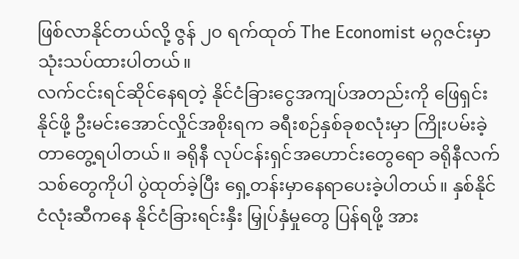ဖြစ်လာနိုင်တယ်လို့ ဇွန် ၂၀ ရက်ထုတ် The Economist မဂ္ဂဇင်းမှာ သုံးသပ်ထားပါတယ်။
လက်ငင်းရင်ဆိုင်နေရတဲ့ နိုင်ငံခြားငွေအကျပ်အတည်းကို ဖြေရှင်းနိုင်ဖို့ ဦးမင်းအောင်လှိုင်အစိုးရက ခရီးစဉ်နှစ်ခုစလုံးမှာ ကြိုးပမ်းခဲ့တာတွေ့ရပါတယ်။ ခရိုနီ လုပ်ငန်းရှင်အဟောင်းတွေရော ခရိုနီလက် သစ်တွေကိုပါ ပွဲထုတ်ခဲ့ပြီး ရှေ့တန်းမှာနေရာပေးခဲ့ပါတယ်။ နှစ်နိုင်ငံလုံးဆီကနေ နိုင်ငံခြားရင်းနှီး မြှုပ်နှံမှုတွေ ပြန်ရဖို့ အား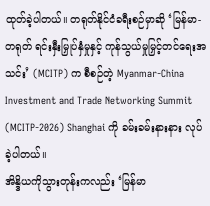ထုတ်ခဲ့ပါတယ်။ တရုတ်နိုင်ငံခရီးစဉ်မှာဆို ‘မြန်မာ-တရုတ် ရင်းနှီးမြှုပ်နှံမှုနှင့် ကုန်သွယ်မှုမြှင့်တင်ရေးအသင်း’ (MCITP) က စီစဉ်တဲ့ Myanmar-China Investment and Trade Networking Summit (MCITP-2026) Shanghai ကို ခမ်းခမ်းနားနား လုပ်ခဲ့ပါတယ်။
အိန္ဒိယကိုသွားတုန်းကလည်း ‘မြန်မာ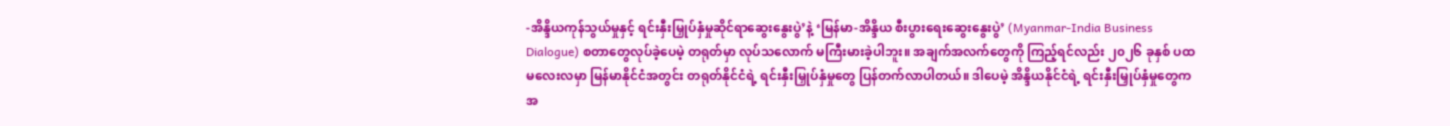-အိန္ဒိယကုန်သွယ်မှုနှင့် ရင်းနှီးမြှုပ်နှံမှုဆိုင်ရာဆွေးနွေးပွဲ’နဲ့ ‘မြန်မာ-အိန္ဒိယ စီးပွားရေးဆွေးနွေးပွဲ’ (Myanmar-India Business Dialogue) စတာတွေလုပ်ခဲ့ပေမဲ့ တရုတ်မှာ လုပ်သလောက် မကြီးမားခဲ့ပါဘူး။ အချက်အလက်တွေကို ကြည့်ရင်လည်း ၂၀၂၆ ခုနှစ် ပထမလေးလမှာ မြန်မာနိုင်ငံအတွင်း တရုတ်နိုင်ငံရဲ့ ရင်းနှီးမြှုပ်နှံမှုတွေ ပြန်တက်လာပါတယ်။ ဒါပေမဲ့ အိန္ဒိယနိုင်ငံရဲ့ ရင်းနှီးမြှုပ်နှံမှုတွေက အ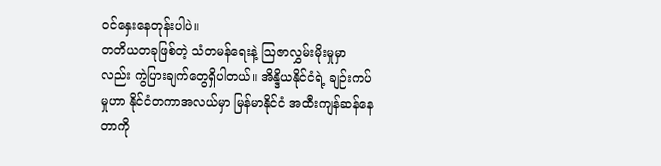ဝင်နှေးနေတုန်းပါပဲ။
တတိယတခုဖြစ်တဲ့ သံတမန်ရေးနဲ့ ဩဇာလွှမ်းမိုးမှုမှာလည်း ကွဲပြားချက်တွေရှိပါတယ်။ အိန္ဒိယနိုင်ငံရဲ့ ချဉ်းကပ်မှုဟာ နိုင်ငံတကာအလယ်မှာ မြန်မာနိုင်ငံ အထီးကျန်ဆန်နေတာကို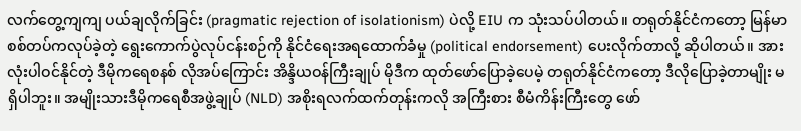လက်တွေ့ကျကျ ပယ်ချလိုက်ခြင်း (pragmatic rejection of isolationism) ပဲလို့ EIU က သုံးသပ်ပါတယ်။ တရုတ်နိုင်ငံကတော့ မြန်မာစစ်တပ်ကလုပ်ခဲ့တဲ့ ရွေးကောက်ပွဲလုပ်ငန်းစဉ်ကို နိုင်ငံရေးအရထောက်ခံမှု (political endorsement) ပေးလိုက်တာလို့ ဆိုပါတယ်။ အားလုံးပါဝင်နိုင်တဲ့ ဒီမိုကရေစနစ် လိုအပ်ကြောင်း အိန္ဒိယဝန်ကြီးချုပ် မိုဒီက ထုတ်ဖော်ပြောခဲ့ပေမဲ့ တရုတ်နိုင်ငံကတော့ ဒီလိုပြောခဲ့တာမျိုး မရှိပါဘူး။ အမျိုးသားဒီမိုကရေစီအဖွဲ့ချုပ် (NLD) အစိုးရလက်ထက်တုန်းကလို အကြီးစား စီမံကိန်းကြီးတွေ ဖော်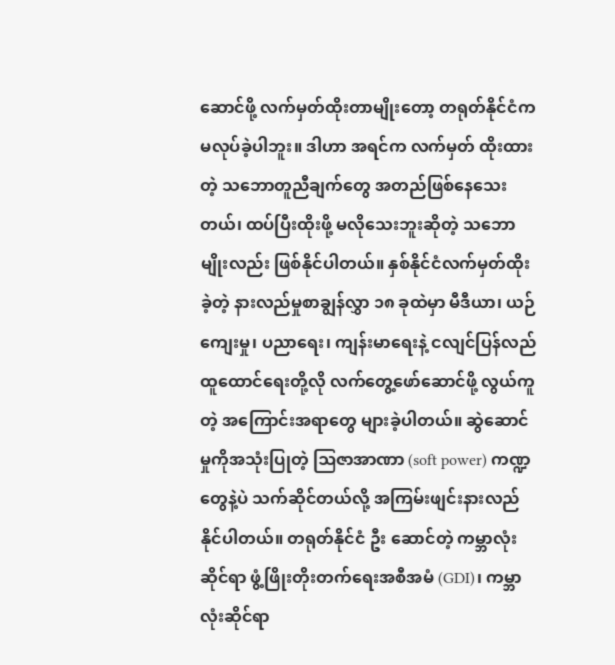ဆောင်ဖို့ လက်မှတ်ထိုးတာမျိုးတော့ တရုတ်နိုင်ငံကမလုပ်ခဲ့ပါဘူး။ ဒါဟာ အရင်က လက်မှတ် ထိုးထားတဲ့ သဘောတူညီချက်တွေ အတည်ဖြစ်နေသေးတယ်၊ ထပ်ပြီးထိုးဖို့ မလိုသေးဘူးဆိုတဲ့ သဘောမျိုးလည်း ဖြစ်နိုင်ပါတယ်။ နှစ်နိုင်ငံလက်မှတ်ထိုးခဲ့တဲ့ နားလည်မှုစာချွန်လွှာ ၁၈ ခုထဲမှာ မီဒီယာ၊ ယဉ်ကျေးမှု၊ ပညာရေး၊ ကျန်းမာရေးနဲ့ ငလျင်ပြန်လည်ထူထောင်ရေးတို့လို လက်တွေ့ဖော်ဆောင်ဖို့ လွယ်ကူတဲ့ အကြောင်းအရာတွေ များခဲ့ပါတယ်။ ဆွဲဆောင်မှုကိုအသုံးပြုတဲ့ ဩဇာအာဏာ (soft power) ကဏ္ဍတွေနဲ့ပဲ သက်ဆိုင်တယ်လို့ အကြမ်းဖျင်းနားလည်နိုင်ပါတယ်။ တရုတ်နိုင်ငံ ဦး ဆောင်တဲ့ ကမ္ဘာလုံးဆိုင်ရာ ဖွံ့ဖြိုးတိုးတက်ရေးအစီအမံ (GDI)၊ ကမ္ဘာလုံးဆိုင်ရာ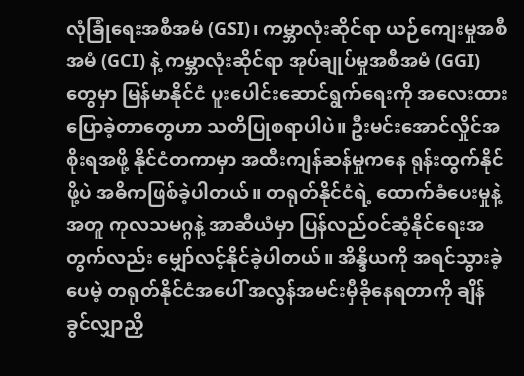လုံခြုံရေးအစီအမံ (GSI)၊ ကမ္ဘာလုံးဆိုင်ရာ ယဉ်ကျေးမှုအစီအမံ (GCI) နဲ့ ကမ္ဘာလုံးဆိုင်ရာ အုပ်ချုပ်မှုအစီအမံ (GGI) တွေမှာ မြန်မာနိုင်ငံ ပူးပေါင်းဆောင်ရွက်ရေးကို အလေးထားပြောခဲ့တာတွေဟာ သတိပြုစရာပါပဲ။ ဦးမင်းအောင်လှိုင်အစိုးရအဖို့ နိုင်ငံတကာမှာ အထီးကျန်ဆန်မှုကနေ ရုန်းထွက်နိုင်ဖို့ပဲ အဓိကဖြစ်ခဲ့ပါတယ်။ တရုတ်နိုင်ငံရဲ့ ထောက်ခံပေးမှုနဲ့အတူ ကုလသမဂ္ဂနဲ့ အာဆီယံမှာ ပြန်လည်ဝင်ဆံ့နိုင်ရေးအတွက်လည်း မျှော်လင့်နိုင်ခဲ့ပါတယ်။ အိန္ဒိယကို အရင်သွားခဲ့ပေမဲ့ တရုတ်နိုင်ငံအပေါ် အလွန်အမင်းမှီခိုနေရတာကို ချိန်ခွင်လျှာညှိ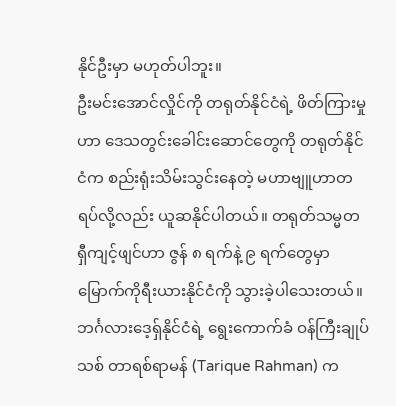နိုင်ဦးမှာ မဟုတ်ပါဘူး။
ဦးမင်းအောင်လှိုင်ကို တရုတ်နိုင်ငံရဲ့ ဖိတ်ကြားမှုဟာ ဒေသတွင်းခေါင်းဆောင်တွေကို တရုတ်နိုင်ငံက စည်းရုံးသိမ်းသွင်းနေတဲ့ မဟာဗျူဟာတရပ်လို့လည်း ယူဆနိုင်ပါတယ်။ တရုတ်သမ္မတ ရှီကျင့်ဖျင်ဟာ ဇွန် ၈ ရက်နဲ့ ၉ ရက်တွေမှာ မြောက်ကိုရီးယားနိုင်ငံကို သွားခဲ့ပါသေးတယ်။ ဘင်္ဂလားဒေ့ရှ်နိုင်ငံရဲ့ ရွေးကောက်ခံ ဝန်ကြီးချုပ်သစ် တာရစ်ရာမန် (Tarique Rahman) က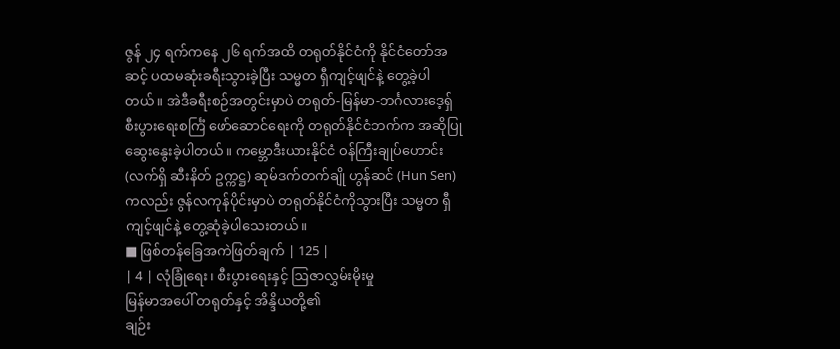ဇွန် ၂၄ ရက်ကနေ ၂၆ ရက်အထိ တရုတ်နိုင်ငံကို နိုင်ငံတော်အဆင့် ပထမဆုံးခရီးသွားခဲ့ပြီး သမ္မတ ရှီကျင့်ဖျင်နဲ့ တွေ့ခဲ့ပါတယ်။ အဲဒီခရီးစဉ်အတွင်းမှာပဲ တရုတ်-မြန်မာ-ဘင်္ဂလားဒေ့ရှ် စီးပွားရေးစင်္ကြံ ဖော်ဆောင်ရေးကို တရုတ်နိုင်ငံဘက်က အဆိုပြုဆွေးနွေးခဲ့ပါတယ်။ ကမ္ဘောဒီးယားနိုင်ငံ ဝန်ကြီးချုပ်ဟောင်း (လက်ရှိ ဆီးနိတ် ဥက္ကဋ္ဌ) ဆုမ်ဒက်တက်ချို ဟွန်ဆင် (Hun Sen) ကလည်း ဇွန်လကုန်ပိုင်းမှာပဲ တရုတ်နိုင်ငံကိုသွားပြီး သမ္မတ ရှီကျင့်ဖျင်နဲ့ တွေ့ဆုံခဲ့ပါသေးတယ်။
■ ဖြစ်တန်ခြေအကဲဖြတ်ချက် | 125 |
| 4 | လုံခြုံရေး၊ စီးပွားရေးနှင့် ဩဇာလွှမ်းမိုးမှု
မြန်မာအပေါ် တရုတ်နှင့် အိန္ဒိယတို့၏
ချဉ်း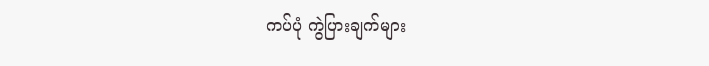ကပ်ပုံ ကွဲပြားချက်များ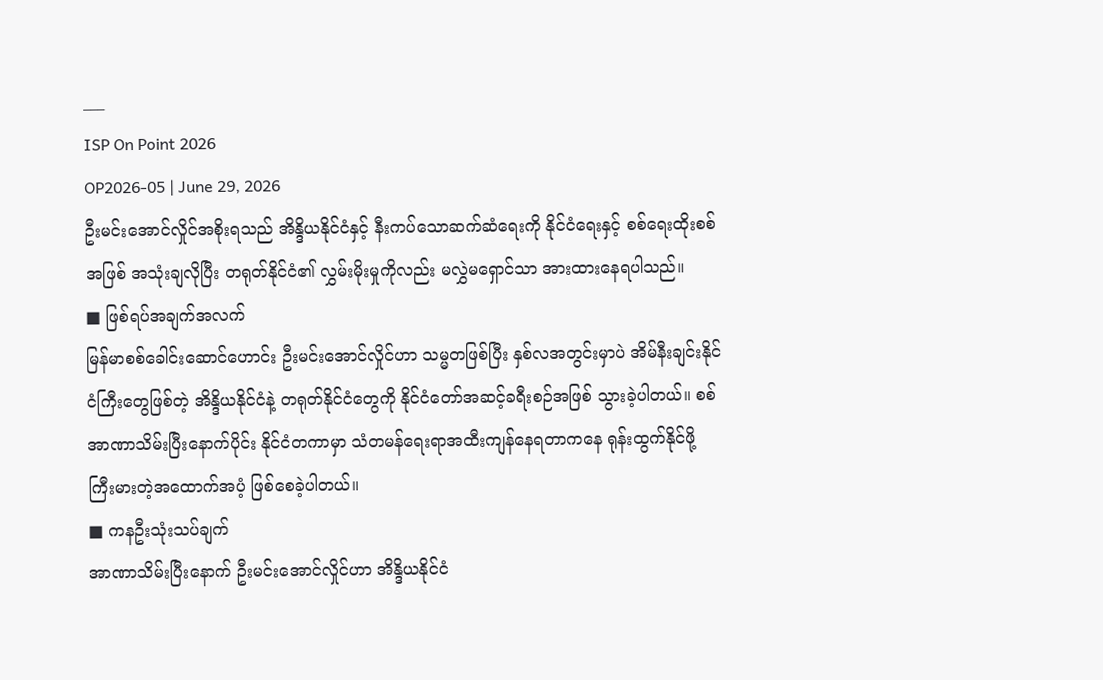___
ISP On Point 2026
OP2026-05 | June 29, 2026
ဦးမင်းအောင်လှိုင်အစိုးရသည် အိန္ဒိယနိုင်ငံနှင့် နီးကပ်သောဆက်ဆံရေးကို နိုင်ငံရေးနှင့် စစ်ရေးထိုးစစ်အဖြစ် အသုံးချလိုပြီး တရုတ်နိုင်ငံ၏ လွှမ်းမိုးမှုကိုလည်း မလွှဲမရှောင်သာ အားထားနေရပါသည်။
■ ဖြစ်ရပ်အချက်အလက်
မြန်မာစစ်ခေါင်းဆောင်ဟောင်း ဦးမင်းအောင်လှိုင်ဟာ သမ္မတဖြစ်ပြီး နှစ်လအတွင်းမှာပဲ အိမ်နီးချင်းနိုင်ငံကြီးတွေဖြစ်တဲ့ အိန္ဒိယနိုင်ငံနဲ့ တရုတ်နိုင်ငံတွေကို နိုင်ငံတော်အဆင့်ခရီးစဉ်အဖြစ် သွားခဲ့ပါတယ်။ စစ်အာဏာသိမ်းပြီးနောက်ပိုင်း နိုင်ငံတကာမှာ သံတမန်ရေးရာအထီးကျန်နေရတာကနေ ရုန်းထွက်နိုင်ဖို့ ကြီးမားတဲ့အထောက်အပံ့ ဖြစ်စေခဲ့ပါတယ်။
■ ကနဦးသုံးသပ်ချက်
အာဏာသိမ်းပြီးနောက် ဦးမင်းအောင်လှိုင်ဟာ အိန္ဒိယနိုင်ငံ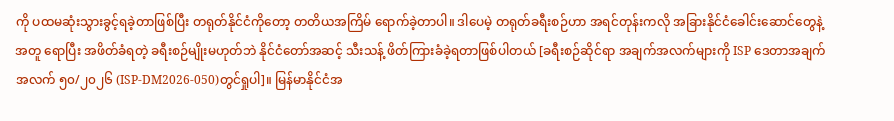ကို ပထမဆုံးသွားခွင့်ရခဲ့တာဖြစ်ပြီး တရုတ်နိုင်ငံကိုတော့ တတိယအကြိမ် ရောက်ခဲ့တာပါ။ ဒါပေမဲ့ တရုတ်ခရီးစဉ်ဟာ အရင်တုန်းကလို အခြားနိုင်ငံခေါင်းဆောင်တွေနဲ့အတူ ရောပြီး အဖိတ်ခံရတဲ့ ခရီးစဉ်မျိုးမဟုတ်ဘဲ နိုင်ငံတော်အဆင့် သီးသန့် ဖိတ်ကြားခံခဲ့ရတာဖြစ်ပါတယ် [ခရီးစဉ်ဆိုင်ရာ အချက်အလက်များကို ISP ဒေတာအချက်အလက် ၅၀/၂၀၂၆ (ISP-DM2026-050)တွင်ရှုပါ]။ မြန်မာနိုင်ငံအ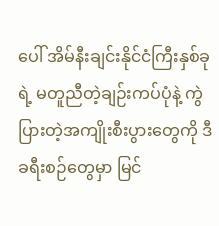ပေါ် အိမ်နီးချင်းနိုင်ငံကြီးနှစ်ခုရဲ့ မတူညီတဲ့ချဉ်းကပ်ပုံနဲ့ ကွဲပြားတဲ့အကျိုးစီးပွားတွေကို ဒီခရီးစဉ်တွေမှာ မြင်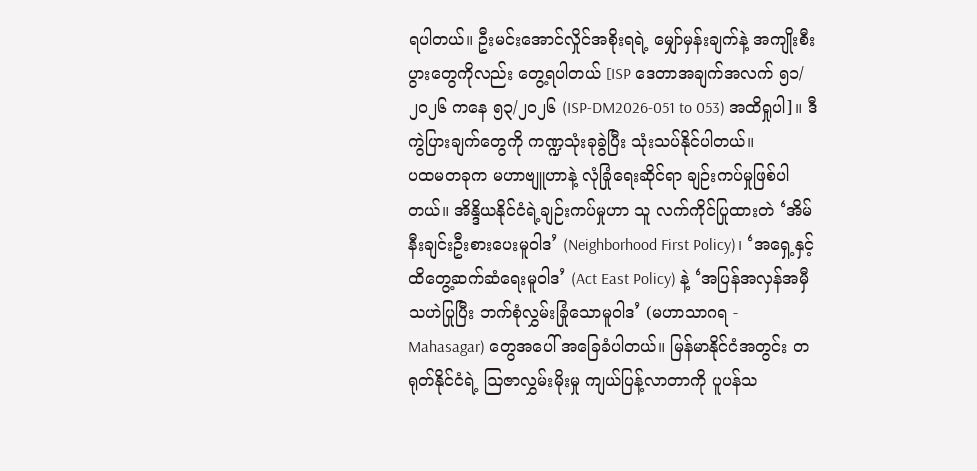ရပါတယ်။ ဦးမင်းအောင်လှိုင်အစိုးရရဲ့ မျှော်မှန်းချက်နဲ့ အကျိုးစီးပွားတွေကိုလည်း တွေ့ရပါတယ် [ISP ဒေတာအချက်အလက် ၅၁/ ၂၀၂၆ ကနေ ၅၃/၂၀၂၆ (ISP-DM2026-051 to 053) အထိရှုပါ]။ ဒီကွဲပြားချက်တွေကို ကဏ္ဍသုံးခုခွဲပြီး သုံးသပ်နိုင်ပါတယ်။
ပထမတခုက မဟာဗျူဟာနဲ့ လုံခြုံရေးဆိုင်ရာ ချဉ်းကပ်မှုဖြစ်ပါတယ်။ အိန္ဒိယနိုင်ငံရဲ့ချဉ်းကပ်မှုဟာ သူ လက်ကိုင်ပြုထားတဲ ‘အိမ်နီးချင်းဦးစားပေးမူဝါဒ’ (Neighborhood First Policy)၊ ‘အရှေ့နှင့် ထိတွေ့ဆက်ဆံရေးမူဝါဒ’ (Act East Policy) နဲ့ ‘အပြန်အလှန်အမှီသဟဲပြုပြီး ဘက်စုံလွှမ်းခြုံသောမူဝါဒ’ (မဟာသာဂရ - Mahasagar) တွေအပေါ် အခြေခံပါတယ်။ မြန်မာနိုင်ငံအတွင်း တရုတ်နိုင်ငံရဲ့ ဩဇာလွှမ်းမိုးမှု ကျယ်ပြန့်လာတာကို ပူပန်သ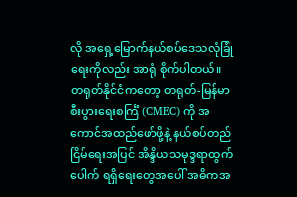လို အရှေ့မြောက်နယ်စပ်ဒေသလုံခြုံရေးကိုလည်း အာရုံ စိုက်ပါတယ်။
တရုတ်နိုင်ငံကတော့ တရုတ်-မြန်မာစီးပွားရေးစင်္ကြံ (CMEC) ကို အကောင်အထည်ဖော်ဖို့နဲ့ နယ်စပ်တည်ငြိမ်ရေးအပြင် အိန္ဒိယသမုဒ္ဒရာထွက်ပေါက် ရရှိရေးတွေအပေါ် အဓိကအ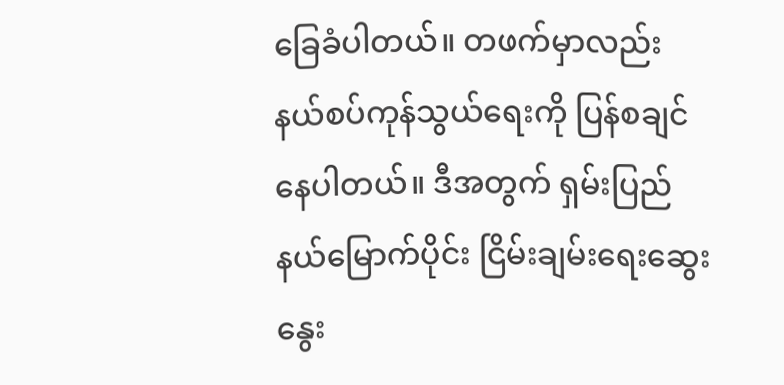ခြေခံပါတယ်။ တဖက်မှာလည်း နယ်စပ်ကုန်သွယ်ရေးကို ပြန်စချင်နေပါတယ်။ ဒီအတွက် ရှမ်းပြည်နယ်မြောက်ပိုင်း ငြိမ်းချမ်းရေးဆွေးနွေး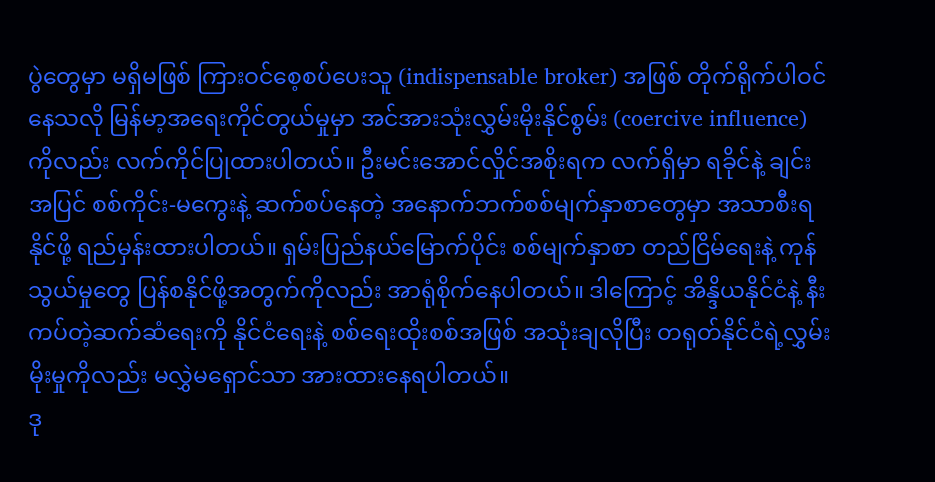ပွဲတွေမှာ မရှိမဖြစ် ကြားဝင်စေ့စပ်ပေးသူ (indispensable broker) အဖြစ် တိုက်ရိုက်ပါဝင်နေသလို မြန်မာ့အရေးကိုင်တွယ်မှုမှာ အင်အားသုံးလွှမ်းမိုးနိုင်စွမ်း (coercive influence) ကိုလည်း လက်ကိုင်ပြုထားပါတယ်။ ဦးမင်းအောင်လှိုင်အစိုးရက လက်ရှိမှာ ရခိုင်နဲ့ ချင်းအပြင် စစ်ကိုင်း-မကွေးနဲ့ ဆက်စပ်နေတဲ့ အနောက်ဘက်စစ်မျက်နှာစာတွေမှာ အသာစီးရနိုင်ဖို့ ရည်မှန်းထားပါတယ်။ ရှမ်းပြည်နယ်မြောက်ပိုင်း စစ်မျက်နှာစာ တည်ငြိမ်ရေးနဲ့ ကုန်သွယ်မှုတွေ ပြန်စနိုင်ဖို့အတွက်ကိုလည်း အာရုံစိုက်နေပါတယ်။ ဒါကြောင့် အိန္ဒိယနိုင်ငံနဲ့ နီးကပ်တဲ့ဆက်ဆံရေးကို နိုင်ငံရေးနဲ့ စစ်ရေးထိုးစစ်အဖြစ် အသုံးချလိုပြီး တရုတ်နိုင်ငံရဲ့လွှမ်းမိုးမှုကိုလည်း မလွှဲမရှောင်သာ အားထားနေရပါတယ်။
ဒု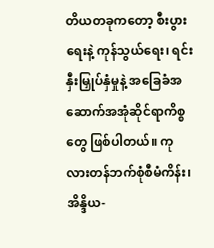တိယတခုကတော့ စီးပွားရေးနဲ့ ကုန်သွယ်ရေး၊ ရင်းနှီးမြှုပ်နှံမှုနဲ့ အခြေခံအဆောက်အအုံဆိုင်ရာကိစ္စတွေ ဖြစ်ပါတယ်။ ကုလားတန်ဘက်စုံစီမံကိန်း၊ အိန္ဒိယ-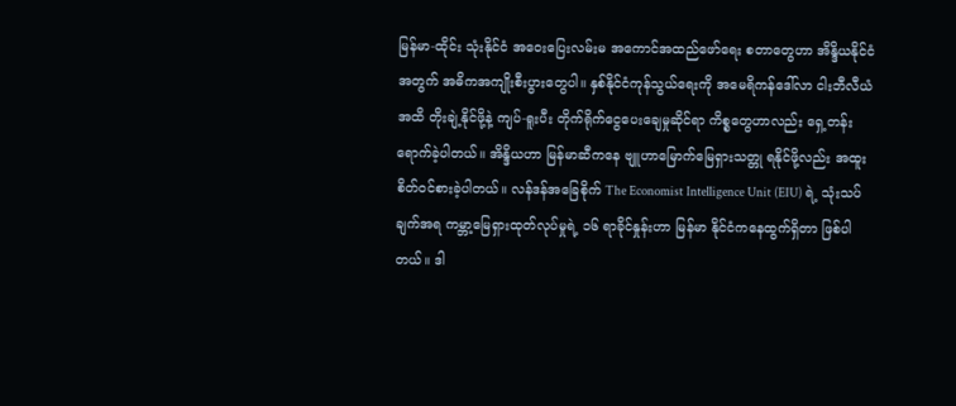မြန်မာ-ထိုင်း သုံးနိုင်ငံ အဝေးပြေးလမ်းမ အကောင်အထည်ဖော်ရေး စတာတွေဟာ အိန္ဒိယနိုင်ငံအတွက် အဓိကအကျိုးစီးပွားတွေပါ။ နှစ်နိုင်ငံကုန်သွယ်ရေးကို အမေရိကန်ဒေါ်လာ ငါးဘီလီယံအထိ တိုးချဲ့နိုင်ဖို့နဲ့ ကျပ်-ရူးပီး တိုက်ရိုက်ငွေပေးချေမှုဆိုင်ရာ ကိစ္စတွေဟာလည်း ရှေ့တန်းရောက်ခဲ့ပါတယ်။ အိန္ဒိယဟာ မြန်မာဆီကနေ ဗျူဟာမြောက်မြေရှားသတ္တု ရနိုင်ဖို့လည်း အထူးစိတ်ဝင်စားခဲ့ပါတယ်။ လန်ဒန်အခြေစိုက် The Economist Intelligence Unit (EIU) ရဲ့ သုံးသပ်ချက်အရ ကမ္ဘာ့မြေရှားထုတ်လုပ်မှုရဲ့ ၁၆ ရာခိုင်နှုန်းဟာ မြန်မာ နိုင်ငံကနေထွက်ရှိတာ ဖြစ်ပါတယ်။ ဒါ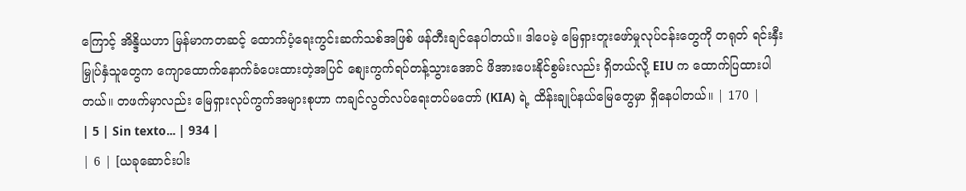ကြောင့် အိန္ဒိယဟာ မြန်မာကတဆင့် ထောက်ပံ့ရေးကွင်းဆက်သစ်အဖြစ် ဖန်တီးချင်နေပါတယ်။ ဒါပေမဲ့ မြေရှားတူးဖော်မှုလုပ်ငန်းတွေကို တရုတ် ရင်းနှီးမြှုပ်နှံသူတွေက ကျောထောက်နောက်ခံပေးထားတဲ့အပြင် စျေးကွက်ရပ်တန့်သွားအောင် ဖိအားပေးနိုင်စွမ်းလည်း ရှိတယ်လို့ EIU က ထောက်ပြထားပါတယ်။ တဖက်မှာလည်း မြေရှားလုပ်ကွက်အများစုဟာ ကချင်လွတ်လပ်ရေးတပ်မတော် (KIA) ရဲ့ ထိန်းချုပ်နယ်မြေတွေမှာ ရှိနေပါတယ်။ | 170 |
| 5 | Sin texto... | 934 |
| 6 | [ယခုဆောင်းပါး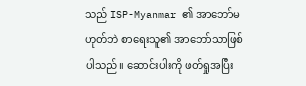သည် ISP-Myanmar ၏ အာဘော်မဟုတ်ဘဲ စာရေးသူ၏ အာဘော်သာဖြစ်ပါသည်။ ဆောင်းပါးကို ဖတ်ရှုအပြီး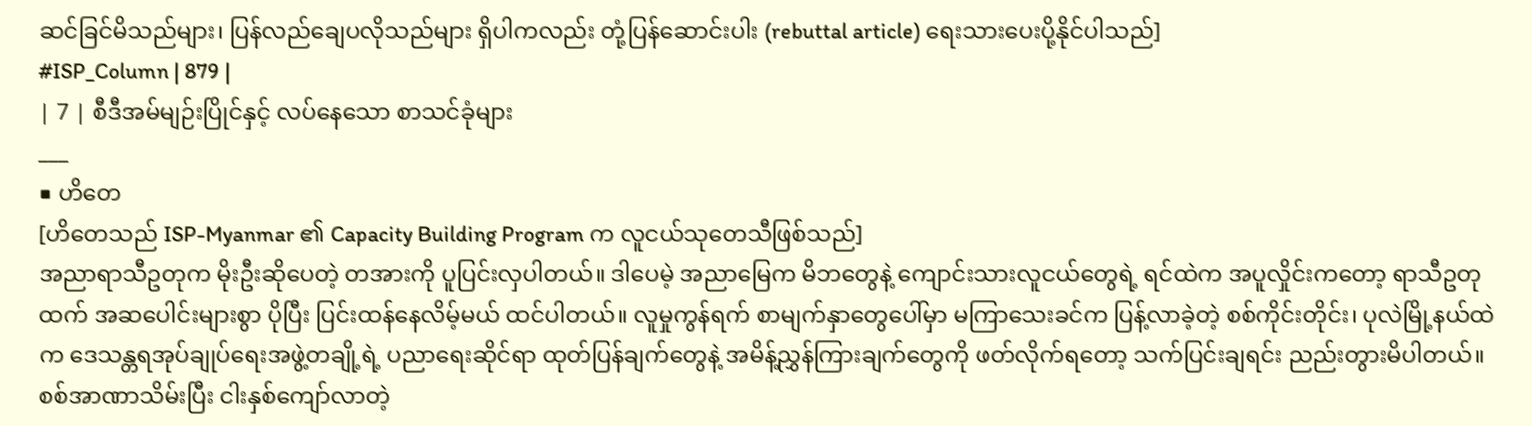ဆင်ခြင်မိသည်များ၊ ပြန်လည်ချေပလိုသည်များ ရှိပါကလည်း တုံ့ပြန်ဆောင်းပါး (rebuttal article) ရေးသားပေးပို့နိုင်ပါသည်]
#ISP_Column | 879 |
| 7 | စီဒီအမ်မျဉ်းပြိုင်နှင့် လပ်နေသော စာသင်ခုံများ
___
■ ဟိတေ
[ဟိတေသည် ISP-Myanmar ၏ Capacity Building Program က လူငယ်သုတေသီဖြစ်သည်]
အညာရာသီဥတုက မိုးဦးဆိုပေတဲ့ တအားကို ပူပြင်းလှပါတယ်။ ဒါပေမဲ့ အညာမြေက မိဘတွေနဲ့ ကျောင်းသားလူငယ်တွေရဲ့ ရင်ထဲက အပူလှိုင်းကတော့ ရာသီဥတုထက် အဆပေါင်းများစွာ ပိုပြီး ပြင်းထန်နေလိမ့်မယ် ထင်ပါတယ်။ လူမှုကွန်ရက် စာမျက်နှာတွေပေါ်မှာ မကြာသေးခင်က ပြန့်လာခဲ့တဲ့ စစ်ကိုင်းတိုင်း၊ ပုလဲမြို့နယ်ထဲက ဒေသန္တရအုပ်ချုပ်ရေးအဖွဲ့တချို့ရဲ့ ပညာရေးဆိုင်ရာ ထုတ်ပြန်ချက်တွေနဲ့ အမိန့်ညွှန်ကြားချက်တွေကို ဖတ်လိုက်ရတော့ သက်ပြင်းချရင်း ညည်းတွားမိပါတယ်။ စစ်အာဏာသိမ်းပြီး ငါးနှစ်ကျော်လာတဲ့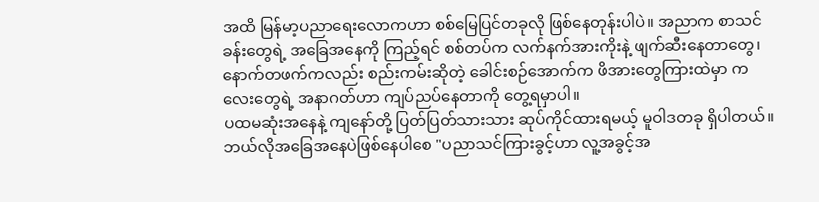အထိ မြန်မာ့ပညာရေးလောကဟာ စစ်မြေပြင်တခုလို ဖြစ်နေတုန်းပါပဲ။ အညာက စာသင်ခန်းတွေရဲ့ အခြေအနေကို ကြည့်ရင် စစ်တပ်က လက်နက်အားကိုးနဲ့ ဖျက်ဆီးနေတာတွေ၊ နောက်တဖက်ကလည်း စည်းကမ်းဆိုတဲ့ ခေါင်းစဉ်အောက်က ဖိအားတွေကြားထဲမှာ ကလေးတွေရဲ့ အနာဂတ်ဟာ ကျပ်ညပ်နေတာကို တွေ့ရမှာပါ။
ပထမဆုံးအနေနဲ့ ကျနော်တို့ ပြတ်ပြတ်သားသား ဆုပ်ကိုင်ထားရမယ့် မူဝါဒတခု ရှိပါတယ်။ ဘယ်လိုအခြေအနေပဲဖြစ်နေပါစေ "ပညာသင်ကြားခွင့်ဟာ လူ့အခွင့်အ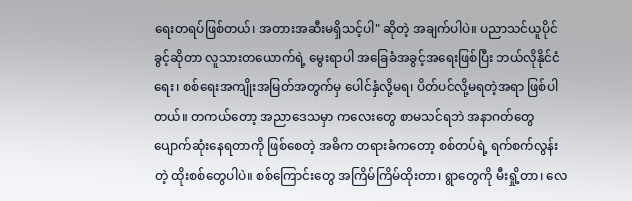ရေးတရပ်ဖြစ်တယ်၊ အတားအဆီးမရှိသင့်ပါ" ဆိုတဲ့ အချက်ပါပဲ။ ပညာသင်ယူပိုင်ခွင့်ဆိုတာ လူသားတယောက်ရဲ့ မွေးရာပါ အခြေခံအခွင့်အရေးဖြစ်ပြီး ဘယ်လိုနိုင်ငံရေး၊ စစ်ရေးအကျိုးအမြတ်အတွက်မှ ပေါင်နှံလို့မရ၊ ပိတ်ပင်လို့မရတဲ့အရာ ဖြစ်ပါတယ်။ တကယ်တော့ အညာဒေသမှာ ကလေးတွေ စာမသင်ရဘဲ အနာဂတ်တွေ ပျောက်ဆုံးနေရတာကို ဖြစ်စေတဲ့ အဓိက တရားခံကတော့ စစ်တပ်ရဲ့ ရက်စက်လွန်းတဲ့ ထိုးစစ်တွေပါပဲ။ စစ်ကြောင်းတွေ အကြိမ်ကြိမ်ထိုးတာ၊ ရွာတွေကို မီးရှို့တာ၊ လေ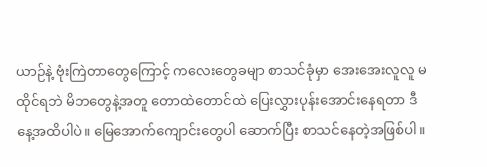ယာဉ်နဲ့ ဗုံးကြဲတာတွေကြောင့် ကလေးတွေခမျာ စာသင်ခုံမှာ အေးအေးလူလူ မထိုင်ရဘဲ မိဘတွေနဲ့အတူ တောထဲတောင်ထဲ ပြေးလွှားပုန်းအောင်းနေရတာ ဒီနေ့အထိပါပဲ။ မြေအောက်ကျောင်းတွေပါ ဆောက်ပြီး စာသင်နေတဲ့အဖြစ်ပါ။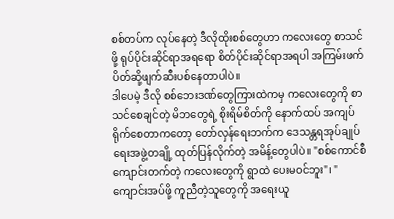စစ်တပ်က လုပ်နေတဲ့ ဒီလိုထိုးစစ်တွေဟာ ကလေးတွေ စာသင်ဖို့ ရုပ်ပိုင်းဆိုင်ရာအရရော စိတ်ပိုင်းဆိုင်ရာအရပါ အကြမ်းဖက်ပိတ်ဆို့ဖျက်ဆီးပစ်နေတာပါပဲ။
ဒါပေမဲ့ ဒီလို စစ်ဘေးဒဏ်တွေကြားထဲကမှ ကလေးတွေကို စာသင်စေချင်တဲ့ မိဘတွေရဲ့ စိုးရိမ်စိတ်ကို နောက်ထပ် အကျပ်ရိုက်စေတာကတော့ တော်လှန်ရေးဘက်က ဒေသန္တရအုပ်ချုပ်ရေးအဖွဲ့တချို့ ထုတ်ပြန်လိုက်တဲ့ အမိန့်တွေပါပဲ။ "စစ်ကောင်စီကျောင်းတက်တဲ့ ကလေးတွေကို ရွာထဲ ပေးမဝင်ဘူး"၊ "ကျောင်းအပ်ဖို့ ကူညီတဲ့သူတွေကို အရေးယူ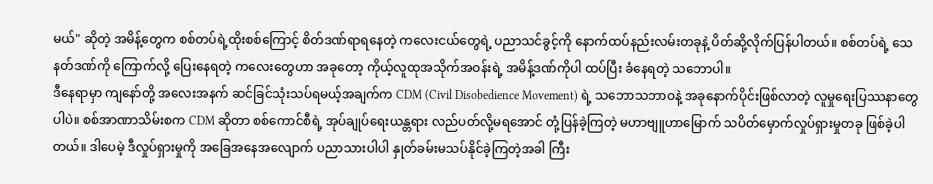မယ်" ဆိုတဲ့ အမိန့်တွေက စစ်တပ်ရဲ့ထိုးစစ်ကြောင့် စိတ်ဒဏ်ရာရနေတဲ့ ကလေးငယ်တွေရဲ့ ပညာသင်ခွင့်ကို နောက်ထပ်နည်းလမ်းတခုနဲ့ ပိတ်ဆို့လိုက်ပြန်ပါတယ်။ စစ်တပ်ရဲ့ သေနတ်ဒဏ်ကို ကြောက်လို့ ပြေးနေရတဲ့ ကလေးတွေဟာ အခုတော့ ကိုယ့်လူထုအသိုက်အဝန်းရဲ့ အမိန့်ဒဏ်ကိုပါ ထပ်ပြီး ခံနေရတဲ့ သဘောပါ။
ဒီနေရာမှာ ကျနော်တို့ အလေးအနက် ဆင်ခြင်သုံးသပ်ရမယ့်အချက်က CDM (Civil Disobedience Movement) ရဲ့ သဘောသဘာဝနဲ့ အခုနောက်ပိုင်းဖြစ်လာတဲ့ လူမှုရေးပြဿနာတွေပါပဲ။ စစ်အာဏာသိမ်းစက CDM ဆိုတာ စစ်ကောင်စီရဲ့ အုပ်ချုပ်ရေးယန္တရား လည်ပတ်လို့မရအောင် တုံ့ပြန်ခဲ့ကြတဲ့ မဟာဗျူဟာမြောက် သပိတ်မှောက်လှုပ်ရှားမှုတခု ဖြစ်ခဲ့ပါတယ်။ ဒါပေမဲ့ ဒီလှုပ်ရှားမှုကို အခြေအနေအလျောက် ပညာသားပါပါ နှုတ်ခမ်းမသပ်နိုင်ခဲ့ကြတဲ့အခါ ကြီး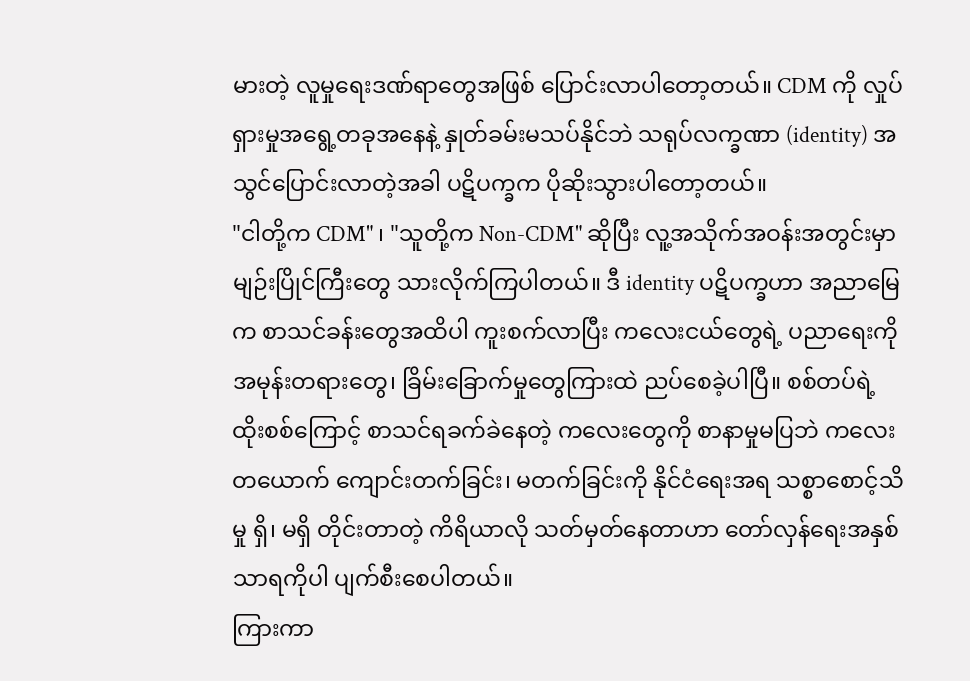မားတဲ့ လူမှုရေးဒဏ်ရာတွေအဖြစ် ပြောင်းလာပါတော့တယ်။ CDM ကို လှုပ်ရှားမှုအရွေ့တခုအနေနဲ့ နှုတ်ခမ်းမသပ်နိုင်ဘဲ သရုပ်လက္ခဏာ (identity) အသွင်ပြောင်းလာတဲ့အခါ ပဋိပက္ခက ပိုဆိုးသွားပါတော့တယ်။
"ငါတို့က CDM" ၊ "သူတို့က Non-CDM" ဆိုပြီး လူ့အသိုက်အဝန်းအတွင်းမှာ မျဉ်းပြိုင်ကြီးတွေ သားလိုက်ကြပါတယ်။ ဒီ identity ပဋိပက္ခဟာ အညာမြေက စာသင်ခန်းတွေအထိပါ ကူးစက်လာပြီး ကလေးငယ်တွေရဲ့ ပညာရေးကို အမုန်းတရားတွေ၊ ခြိမ်းခြောက်မှုတွေကြားထဲ ညပ်စေခဲ့ပါပြီ။ စစ်တပ်ရဲ့ ထိုးစစ်ကြောင့် စာသင်ရခက်ခဲနေတဲ့ ကလေးတွေကို စာနာမှုမပြဘဲ ကလေးတယောက် ကျောင်းတက်ခြင်း၊ မတက်ခြင်းကို နိုင်ငံရေးအရ သစ္စာစောင့်သိမှု ရှိ၊ မရှိ တိုင်းတာတဲ့ ကိရိယာလို သတ်မှတ်နေတာဟာ တော်လှန်ရေးအနှစ်သာရကိုပါ ပျက်စီးစေပါတယ်။
ကြားကာ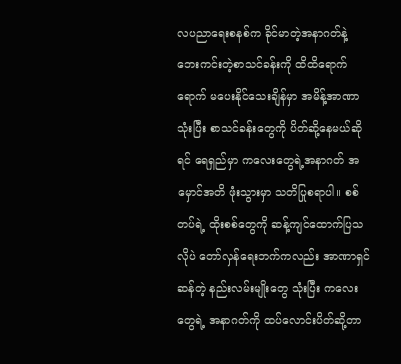လပညာရေးစနစ်က ခိုင်မာတဲ့အနာဂတ်နဲ့ ဘေးကင်းတဲ့စာသင်ခန်းကို ထိထိရောက်ရောက် မပေးနိုင်သေးချိန်မှာ အမိန့်အာဏာသုံးပြီး စာသင်ခန်းတွေကို ပိတ်ဆို့နေမယ်ဆိုရင် ရေရှည်မှာ ကလေးတွေရဲ့အနာဂတ် အမှောင်အတိ ဖုံးသွားမှာ သတိပြုစရာပါ။ စစ်တပ်ရဲ့ ထိုးစစ်တွေကို ဆန့်ကျင်ထောက်ပြသလိုပဲ တော်လှန်ရေးဘက်ကလည်း အာဏာရှင်ဆန်တဲ့ နည်းလမ်းမျိုးတွေ သုံးပြီး ကလေးတွေရဲ့ အနာဂတ်ကို ထပ်လောင်းပိတ်ဆို့တာ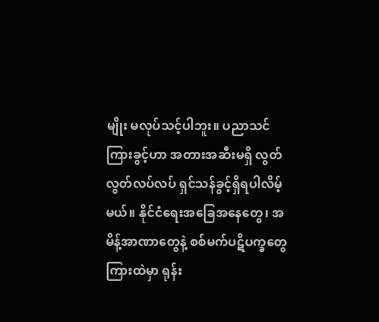မျိုး မလုပ်သင့်ပါဘူး။ ပညာသင်ကြားခွင့်ဟာ အတားအဆီးမရှိ လွတ်လွတ်လပ်လပ် ရှင်သန်ခွင့်ရှိရပါလိမ့်မယ်။ နိုင်ငံရေးအခြေအနေတွေ၊ အမိန့်အာဏာတွေနဲ့ စစ်မက်ပဋိပက္ခတွေကြားထဲမှာ ရုန်း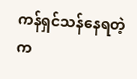ကန်ရှင်သန်နေရတဲ့ က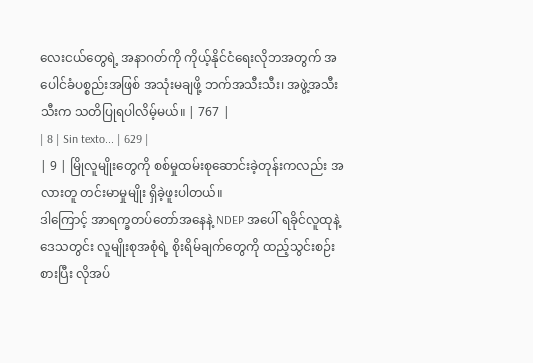လေးငယ်တွေရဲ့ အနာဂတ်ကို ကိုယ့်နိုင်ငံရေးလိုဘအတွက် အပေါင်ခံပစ္စည်းအဖြစ် အသုံးမချဖို့ ဘက်အသီးသီး၊ အဖွဲ့အသီးသီးက သတိပြုရပါလိမ့်မယ်။ | 767 |
| 8 | Sin texto... | 629 |
| 9 | မြိုလူမျိုးတွေကို စစ်မှုထမ်းစုဆောင်းခဲ့တုန်းကလည်း အလားတူ တင်းမာမှုမျိုး ရှိခဲ့ဖူးပါတယ်။
ဒါကြောင့် အာရက္ခတပ်တော်အနေနဲ့ NDEP အပေါ် ရခိုင်လူထုနဲ့ ဒေသတွင်း လူမျိုးစုအစုံရဲ့ စိုးရိမ်ချက်တွေကို ထည့်သွင်းစဉ်းစားပြီး လိုအပ်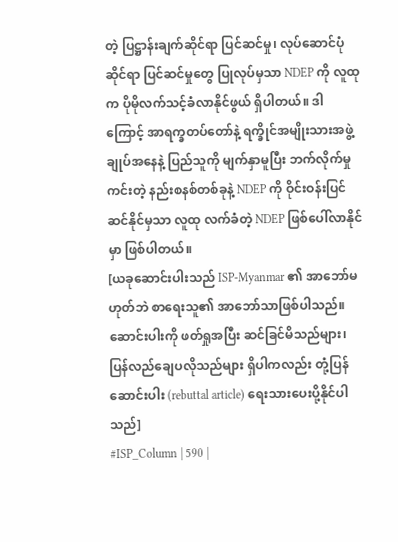တဲ့ ပြဋ္ဌာန်းချက်ဆိုင်ရာ ပြင်ဆင်မှု၊ လုပ်ဆောင်ပုံဆိုင်ရာ ပြင်ဆင်မှုတွေ ပြုလုပ်မှသာ NDEP ကို လူထုက ပိုမိုလက်သင့်ခံလာနိုင်ဖွယ် ရှိပါတယ်။ ဒါကြောင့် အာရက္ခတပ်တော်နဲ့ ရက္ခိုင်အမျိုးသားအဖွဲ့ချုပ်အနေနဲ့ ပြည်သူကို မျက်နှာမူပြီး ဘက်လိုက်မှုကင်းတဲ့ နည်းစနစ်တစ်ခုနဲ့ NDEP ကို ဝိုင်းဝန်းပြင်ဆင်နိုင်မှသာ လူထု လက်ခံတဲ့ NDEP ဖြစ်ပေါ်လာနိုင်မှာ ဖြစ်ပါတယ်။
[ယခုဆောင်းပါးသည် ISP-Myanmar ၏ အာဘော်မဟုတ်ဘဲ စာရေးသူ၏ အာဘော်သာဖြစ်ပါသည်။ ဆောင်းပါးကို ဖတ်ရှုအပြီး ဆင်ခြင်မိသည်များ၊ ပြန်လည်ချေပလိုသည်များ ရှိပါကလည်း တုံ့ပြန်ဆောင်းပါး (rebuttal article) ရေးသားပေးပို့နိုင်ပါသည်]
#ISP_Column | 590 |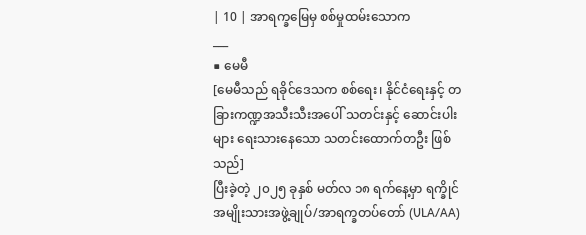| 10 | အာရက္ခမြေမှ စစ်မှုထမ်းသောက
___
■ မေမီ
[မေမီသည် ရခိုင်ဒေသက စစ်ရေး၊ နိုင်ငံရေးနှင့် တခြားကဏ္ဍအသီးသီးအပေါ် သတင်းနှင့် ဆောင်းပါးများ ရေးသားနေသော သတင်းထောက်တဦး ဖြစ်သည်]
ပြီးခဲ့တဲ့ ၂၀၂၅ ခုနှစ် မတ်လ ၁၈ ရက်နေ့မှာ ရက္ခိုင်အမျိုးသားအဖွဲ့ချုပ်/အာရက္ခတပ်တော် (ULA/AA)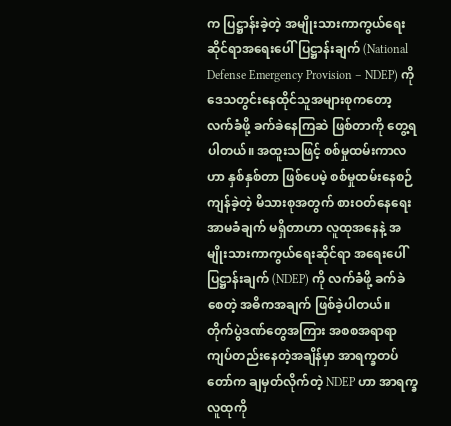က ပြဋ္ဌာန်းခဲ့တဲ့ အမျိုးသားကာကွယ်ရေးဆိုင်ရာအရေးပေါ်ပြဋ္ဌာန်းချက် (National Defense Emergency Provision – NDEP) ကို ဒေသတွင်းနေထိုင်သူအများစုကတော့ လက်ခံဖို့ ခက်ခဲနေကြဆဲ ဖြစ်တာကို တွေ့ရပါတယ်။ အထူးသဖြင့် စစ်မှုထမ်းကာလဟာ နှစ်နှစ်တာ ဖြစ်ပေမဲ့ စစ်မှုထမ်းနေစဉ် ကျန်ခဲ့တဲ့ မိသားစုအတွက် စားဝတ်နေရေးအာမခံချက် မရှိတာဟာ လူထုအနေနဲ့ အမျိုးသားကာကွယ်ရေးဆိုင်ရာ အရေးပေါ်ပြဋ္ဌာန်းချက် (NDEP) ကို လက်ခံဖို့ ခက်ခဲစေတဲ့ အဓိကအချက် ဖြစ်ခဲ့ပါတယ်။ တိုက်ပွဲဒဏ်တွေအကြား အစစအရာရာ ကျပ်တည်းနေတဲ့အချိန်မှာ အာရက္ခတပ်တော်က ချမှတ်လိုက်တဲ့ NDEP ဟာ အာရက္ခလူထုကို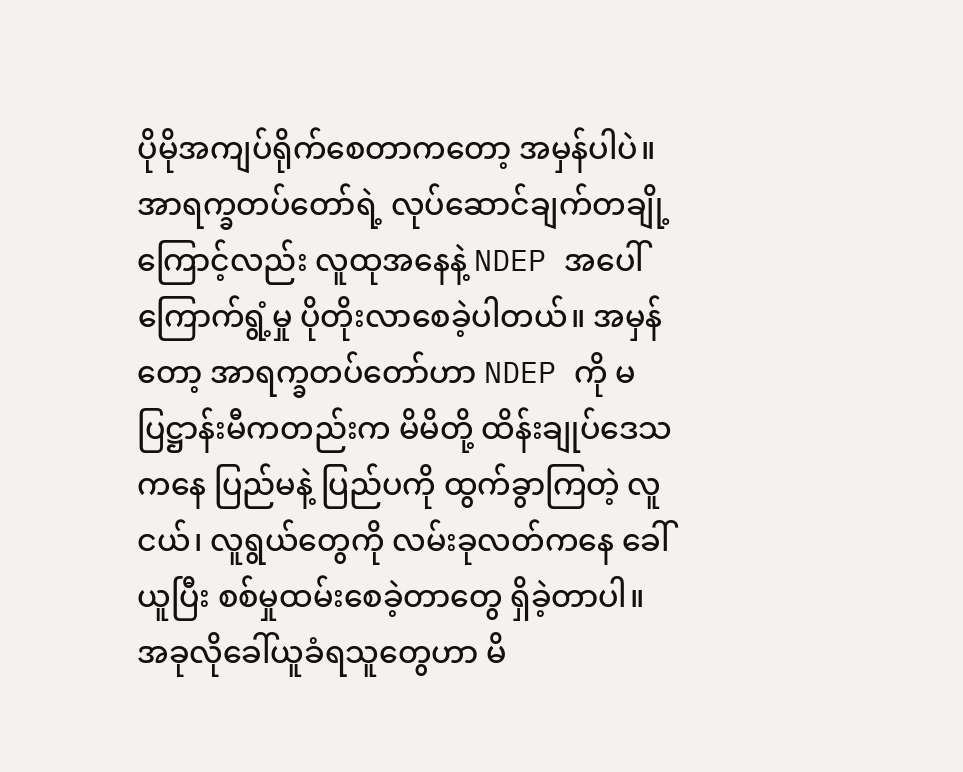ပိုမိုအကျပ်ရိုက်စေတာကတော့ အမှန်ပါပဲ။
အာရက္ခတပ်တော်ရဲ့ လုပ်ဆောင်ချက်တချို့ကြောင့်လည်း လူထုအနေနဲ့ NDEP အပေါ် ကြောက်ရွံ့မှု ပိုတိုးလာစေခဲ့ပါတယ်။ အမှန်တော့ အာရက္ခတပ်တော်ဟာ NDEP ကို မပြဋ္ဌာန်းမီကတည်းက မိမိတို့ ထိန်းချုပ်ဒေသကနေ ပြည်မနဲ့ ပြည်ပကို ထွက်ခွာကြတဲ့ လူငယ်၊ လူရွယ်တွေကို လမ်းခုလတ်ကနေ ခေါ်ယူပြီး စစ်မှုထမ်းစေခဲ့တာတွေ ရှိခဲ့တာပါ။ အခုလိုခေါ်ယူခံရသူတွေဟာ မိ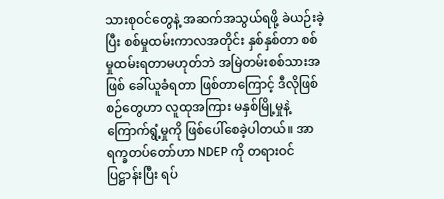သားစုဝင်တွေနဲ့ အဆက်အသွယ်ရဖို့ ခဲယဉ်းခဲ့ပြီး စစ်မှုထမ်းကာလအတိုင်း နှစ်နှစ်တာ စစ်မှုထမ်းရတာမဟုတ်ဘဲ အမြဲတမ်းစစ်သားအဖြစ် ခေါ်ယူခံရတာ ဖြစ်တာကြောင့် ဒီလိုဖြစ်စဉ်တွေဟာ လူထုအကြား မနှစ်မြို့မှုနဲ့ ကြောက်ရွံ့မှုကို ဖြစ်ပေါ်စေခဲ့ပါတယ်။ အာရက္ခတပ်တော်ဟာ NDEP ကို တရားဝင်ပြဋ္ဌာန်းပြီး ရပ်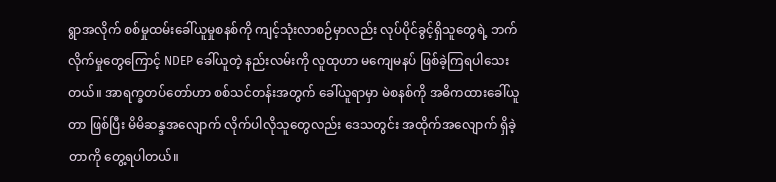ရွာအလိုက် စစ်မှုထမ်းခေါ်ယူမှုစနစ်ကို ကျင့်သုံးလာစဉ်မှာလည်း လုပ်ပိုင်ခွင့်ရှိသူတွေရဲ့ ဘက်လိုက်မှုတွေကြောင့် NDEP ခေါ်ယူတဲ့ နည်းလမ်းကို လူထုဟာ မကျေမနပ် ဖြစ်ခဲ့ကြရပါသေးတယ်။ အာရက္ခတပ်တော်ဟာ စစ်သင်တန်းအတွက် ခေါ်ယူရာမှာ မဲစနစ်ကို အဓိကထားခေါ်ယူတာ ဖြစ်ပြီး မိမိဆန္ဒအလျောက် လိုက်ပါလိုသူတွေလည်း ဒေသတွင်း အထိုက်အလျောက် ရှိခဲ့တာကို တွေ့ရပါတယ်။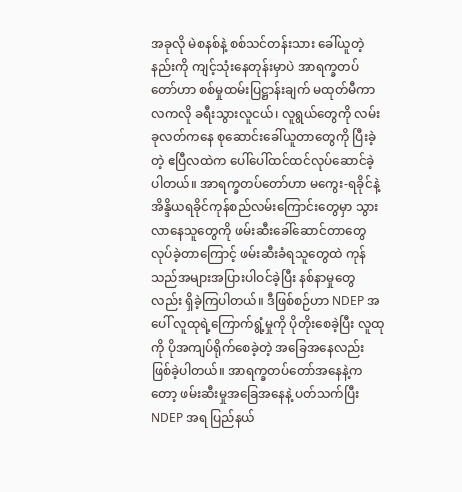အခုလို မဲစနစ်နဲ့ စစ်သင်တန်းသား ခေါ်ယူတဲ့နည်းကို ကျင့်သုံးနေတုန်းမှာပဲ အာရက္ခတပ်တော်ဟာ စစ်မှုထမ်းပြဋ္ဌာန်းချက် မထုတ်မီကာလကလို ခရီးသွားလူငယ်၊ လူရွယ်တွေကို လမ်းခုလတ်ကနေ စုဆောင်းခေါ်ယူတာတွေကို ပြီးခဲ့တဲ့ ဧပြီလထဲက ပေါ်ပေါ်ထင်ထင်လုပ်ဆောင်ခဲ့ပါတယ်။ အာရက္ခတပ်တော်ဟာ မကွေး-ရခိုင်နဲ့ အိန္ဒိယရခိုင်ကုန်စည်လမ်းကြောင်းတွေမှာ သွားလာနေသူတွေကို ဖမ်းဆီးခေါ်ဆောင်တာတွေ လုပ်ခဲ့တာကြောင့် ဖမ်းဆီးခံရသူတွေထဲ ကုန်သည်အများအပြားပါဝင်ခဲ့ပြီး နစ်နာမှုတွေလည်း ရှိခဲ့ကြပါတယ်။ ဒီဖြစ်စဉ်ဟာ NDEP အပေါ် လူထုရဲ့ကြောက်ရွံ့မှုကို ပိုတိုးစေခဲ့ပြီး လူထုကို ပိုအကျပ်ရိုက်စေခဲ့တဲ့ အခြေအနေလည်း ဖြစ်ခဲ့ပါတယ်။ အာရက္ခတပ်တော်အနေနဲ့ကတော့ ဖမ်းဆီးမှုအခြေအနေနဲ့ ပတ်သက်ပြီး NDEP အရ ပြည်နယ်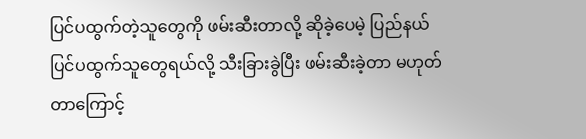ပြင်ပထွက်တဲ့သူတွေကို ဖမ်းဆီးတာလို့ ဆိုခဲ့ပေမဲ့ ပြည်နယ်ပြင်ပထွက်သူတွေရယ်လို့ သီးခြားခွဲပြီး ဖမ်းဆီးခဲ့တာ မဟုတ်တာကြောင့်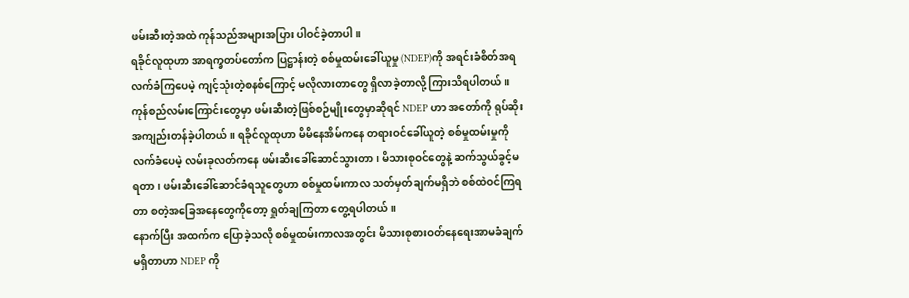ဖမ်းဆီးတဲ့အထဲ ကုန်သည်အများအပြား ပါဝင်ခဲ့တာပါ။
ရခိုင်လူထုဟာ အာရက္ခတပ်တော်က ပြဋ္ဌာန်းတဲ့ စစ်မှုထမ်းခေါ်ယူမှု (NDEP)ကို အရင်းခံစိတ်အရ လက်ခံကြပေမဲ့ ကျင့်သုံးတဲ့စနစ်ကြောင့် မလိုလားတာတွေ ရှိလာခဲ့တာလို့ ကြားသိရပါတယ်။ ကုန်စည်လမ်းကြောင်းတွေမှာ ဖမ်းဆီးတဲ့ဖြစ်စဉ်မျိုးတွေမှာဆိုရင် NDEP ဟာ အတော်ကို ရုပ်ဆိုးအကျည်းတန်ခဲ့ပါတယ်။ ရခိုင်လူထုဟာ မိမိနေအိမ်ကနေ တရားဝင်ခေါ်ယူတဲ့ စစ်မှုထမ်းမှုကို လက်ခံပေမဲ့ လမ်းခုလတ်ကနေ ဖမ်းဆီးခေါ်ဆောင်သွားတာ၊ မိသားစုဝင်တွေနဲ့ ဆက်သွယ်ခွင့်မရတာ၊ ဖမ်းဆီးခေါ်ဆောင်ခံရသူတွေဟာ စစ်မှုထမ်းကာလ သတ်မှတ်ချက်မရှိဘဲ စစ်ထဲဝင်ကြရတာ စတဲ့အခြေအနေတွေကိုတော့ ရှုတ်ချကြတာ တွေ့ရပါတယ်။
နောက်ပြီး အထက်က ပြောခဲ့သလို စစ်မှုထမ်းကာလအတွင်း မိသားစုစားဝတ်နေရေးအာမခံချက် မရှိတာဟာ NDEP ကို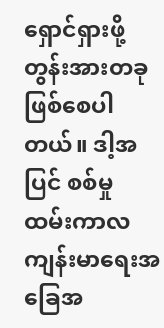ရှောင်ရှားဖို့ တွန်းအားတခု ဖြစ်စေပါတယ်။ ဒါ့အပြင် စစ်မှုထမ်းကာလ ကျန်းမာရေးအခြေအ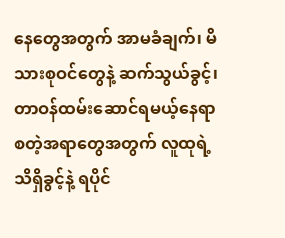နေတွေအတွက် အာမခံချက်၊ မိသားစုဝင်တွေနဲ့ ဆက်သွယ်ခွင့်၊ တာဝန်ထမ်းဆောင်ရမယ့်နေရာ စတဲ့အရာတွေအတွက် လူထုရဲ့ သိရှိခွင့်နဲ့ ရပိုင်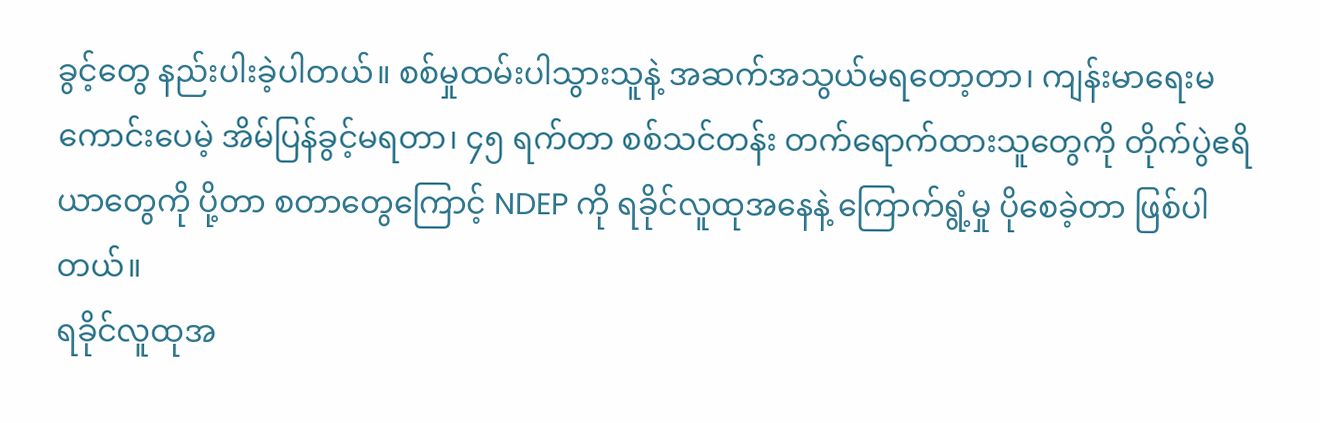ခွင့်တွေ နည်းပါးခဲ့ပါတယ်။ စစ်မှုထမ်းပါသွားသူနဲ့ အဆက်အသွယ်မရတော့တာ၊ ကျန်းမာရေးမကောင်းပေမဲ့ အိမ်ပြန်ခွင့်မရတာ၊ ၄၅ ရက်တာ စစ်သင်တန်း တက်ရောက်ထားသူတွေကို တိုက်ပွဲဧရိယာတွေကို ပို့တာ စတာတွေကြောင့် NDEP ကို ရခိုင်လူထုအနေနဲ့ ကြောက်ရွံ့မှု ပိုစေခဲ့တာ ဖြစ်ပါတယ်။
ရခိုင်လူထုအ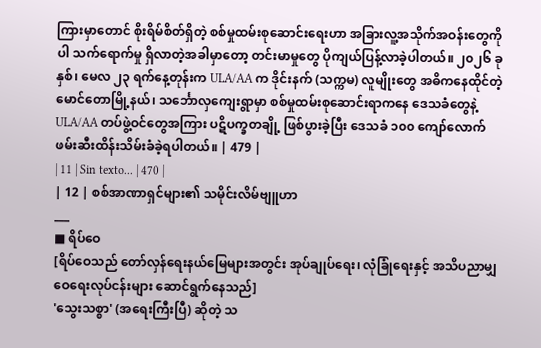ကြားမှာတောင် စိုးရိမ်စိတ်ရှိတဲ့ စစ်မှုထမ်းစုဆောင်းရေးဟာ အခြားလူ့အသိုက်အဝန်းတွေကိုပါ သက်ရောက်မှု ရှိလာတဲ့အခါမှာတော့ တင်းမာမှုတွေ ပိုကျယ်ပြန့်လာခဲ့ပါတယ်။ ၂၀၂၆ ခုနှစ်၊ မေလ ၂၃ ရက်နေ့တုန်းက ULA/AA က ဒိုင်းနက် (သက္ကမ) လူမျိုးတွေ အဓိကနေထိုင်တဲ့ မောင်တောမြို့နယ်၊ သင်္ဘောလှကျေးရွာမှာ စစ်မှုထမ်းစုဆောင်းရာကနေ ဒေသခံတွေနဲ့ ULA/AA တပ်ဖွဲ့ဝင်တွေအကြား ပဋိပက္ခတချို့ ဖြစ်ပွားခဲ့ပြီး ဒေသခံ ၁၀၀ ကျော်လောက် ဖမ်းဆီးထိန်းသိမ်းခံခဲ့ရပါတယ်။ | 479 |
| 11 | Sin texto... | 470 |
| 12 | စစ်အာဏာရှင်များ၏ သမိုင်းလိမ်ဗျူဟာ
___
■ ရိပ်ဝေ
[ရိပ်ဝေသည် တော်လှန်ရေးနယ်မြေများအတွင်း အုပ်ချုပ်ရေး၊ လုံခြုံရေးနှင့် အသိပညာမျှဝေရေးလုပ်ငန်းများ ဆောင်ရွက်နေသည်]
'သွေးသစ္စာ' (အရေးကြီးပြီ) ဆိုတဲ့ သ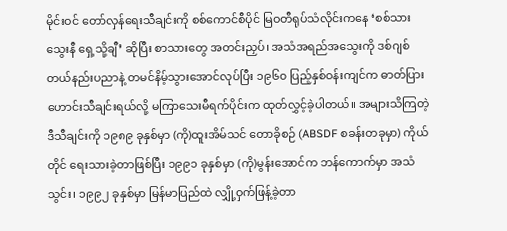မိုင်းဝင် တော်လှန်ရေးသီချင်းကို စစ်ကောင်စီပိုင် မြဝတီရုပ်သံလိုင်းကနေ ‘စစ်သားသွေးနီ ရှေ့သို့ချီ’ ဆိုပြီး စာသားတွေ အတင်းညှပ်၊ အသံအရည်အသွေးကို ဒစ်ဂျစ်တယ်နည်းပညာနဲ့ တမင်နိမ့်သွားအောင်လုပ်ပြီး ၁၉၆၀ ပြည့်နှစ်ဝန်းကျင်က ဓာတ်ပြားဟောင်းသီချင်းရယ်လို့ မကြာသေးမီရက်ပိုင်းက ထုတ်လွှင့်ခဲ့ပါတယ်။ အများသိကြတဲ့ ဒီသီချင်းကို ၁၉၈၉ ခုနှစ်မှာ (ကို)ထူးအိမ်သင် တောခိုစဉ် (ABSDF စခန်းတခုမှာ) ကိုယ်တိုင် ရေးသားခဲ့တာဖြစ်ပြီး ၁၉၉၁ ခုနှစ်မှာ (ကို)မွန်းအောင်က ဘန်ကောက်မှာ အသံသွင်း၊ ၁၉၉၂ ခုနှစ်မှာ မြန်မာပြည်ထဲ လျှို့ဝှက်ဖြန့်ခဲ့တာ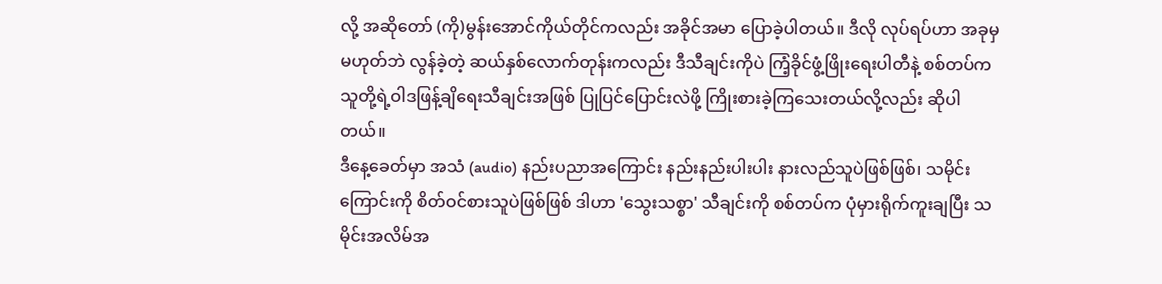လို့ အဆိုတော် (ကို)မွန်းအောင်ကိုယ်တိုင်ကလည်း အခိုင်အမာ ပြောခဲ့ပါတယ်။ ဒီလို လုပ်ရပ်ဟာ အခုမှမဟုတ်ဘဲ လွန်ခဲ့တဲ့ ဆယ်နှစ်လောက်တုန်းကလည်း ဒီသီချင်းကိုပဲ ကြံ့ခိုင်ဖွံ့ဖြိုးရေးပါတီနဲ့ စစ်တပ်က သူတို့ရဲ့ဝါဒဖြန့်ချိရေးသီချင်းအဖြစ် ပြုပြင်ပြောင်းလဲဖို့ ကြိုးစားခဲ့ကြသေးတယ်လို့လည်း ဆိုပါတယ်။
ဒီနေ့ခေတ်မှာ အသံ (audio) နည်းပညာအကြောင်း နည်းနည်းပါးပါး နားလည်သူပဲဖြစ်ဖြစ်၊ သမိုင်းကြောင်းကို စိတ်ဝင်စားသူပဲဖြစ်ဖြစ် ဒါဟာ 'သွေးသစ္စာ' သီချင်းကို စစ်တပ်က ပုံမှားရိုက်ကူးချပြီး သမိုင်းအလိမ်အ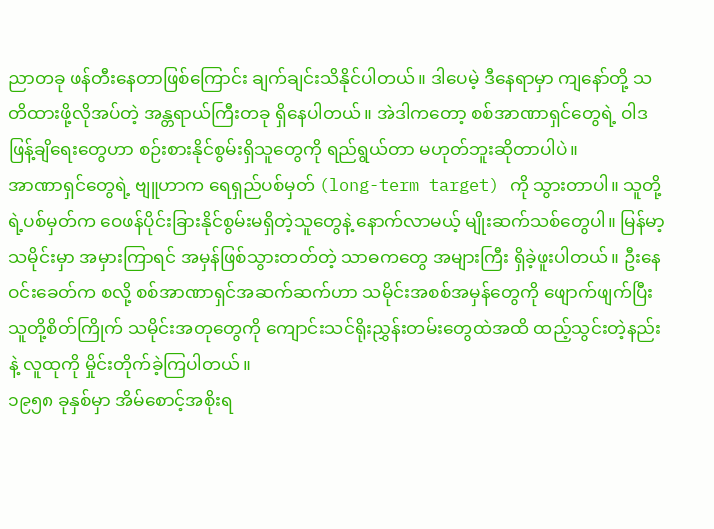ညာတခု ဖန်တီးနေတာဖြစ်ကြောင်း ချက်ချင်းသိနိုင်ပါတယ်။ ဒါပေမဲ့ ဒီနေရာမှာ ကျနော်တို့ သတိထားဖို့လိုအပ်တဲ့ အန္တရာယ်ကြီးတခု ရှိနေပါတယ်။ အဲဒါကတော့ စစ်အာဏာရှင်တွေရဲ့ ဝါဒဖြန့်ချိရေးတွေဟာ စဉ်းစားနိုင်စွမ်းရှိသူတွေကို ရည်ရွယ်တာ မဟုတ်ဘူးဆိုတာပါပဲ။
အာဏာရှင်တွေရဲ့ ဗျူဟာက ရေရှည်ပစ်မှတ် (long-term target) ကို သွားတာပါ။ သူတို့ရဲ့ပစ်မှတ်က ဝေဖန်ပိုင်းခြားနိုင်စွမ်းမရှိတဲ့သူတွေနဲ့ နောက်လာမယ့် မျိုးဆက်သစ်တွေပါ။ မြန်မာ့သမိုင်းမှာ အမှားကြာရင် အမှန်ဖြစ်သွားတတ်တဲ့ သာဓကတွေ အများကြီး ရှိခဲ့ဖူးပါတယ်။ ဦးနေဝင်းခေတ်က စလို့ စစ်အာဏာရှင်အဆက်ဆက်ဟာ သမိုင်းအစစ်အမှန်တွေကို ဖျောက်ဖျက်ပြီး သူတို့စိတ်ကြိုက် သမိုင်းအတုတွေကို ကျောင်းသင်ရိုးညွှန်းတမ်းတွေထဲအထိ ထည့်သွင်းတဲ့နည်းနဲ့ လူထုကို မှိုင်းတိုက်ခဲ့ကြပါတယ်။
၁၉၅၈ ခုနှစ်မှာ အိမ်စောင့်အစိုးရ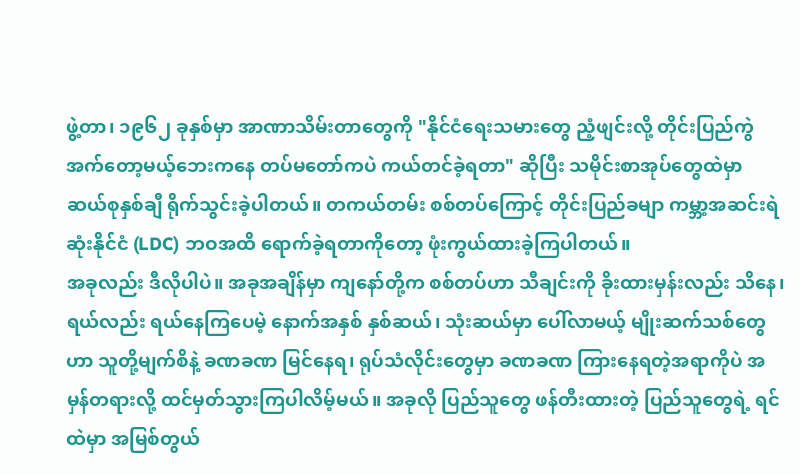ဖွဲ့တာ၊ ၁၉၆၂ ခုနှစ်မှာ အာဏာသိမ်းတာတွေကို "နိုင်ငံရေးသမားတွေ ညံ့ဖျင်းလို့ တိုင်းပြည်ကွဲအက်တော့မယ့်ဘေးကနေ တပ်မတော်ကပဲ ကယ်တင်ခဲ့ရတာ" ဆိုပြီး သမိုင်းစာအုပ်တွေထဲမှာ ဆယ်စုနှစ်ချီ ရိုက်သွင်းခဲ့ပါတယ်။ တကယ်တမ်း စစ်တပ်ကြောင့် တိုင်းပြည်ခမျာ ကမ္ဘာ့အဆင်းရဲဆုံးနိုင်ငံ (LDC) ဘဝအထိ ရောက်ခဲ့ရတာကိုတော့ ဖုံးကွယ်ထားခဲ့ကြပါတယ်။
အခုလည်း ဒီလိုပါပဲ။ အခုအချိန်မှာ ကျနော်တို့က စစ်တပ်ဟာ သီချင်းကို ခိုးထားမှန်းလည်း သိနေ၊ ရယ်လည်း ရယ်နေကြပေမဲ့ နောက်အနှစ် နှစ်ဆယ်၊ သုံးဆယ်မှာ ပေါ်လာမယ့် မျိုးဆက်သစ်တွေဟာ သူတို့မျက်စိနဲ့ ခဏခဏ မြင်နေရ၊ ရုပ်သံလိုင်းတွေမှာ ခဏခဏ ကြားနေရတဲ့အရာကိုပဲ အမှန်တရားလို့ ထင်မှတ်သွားကြပါလိမ့်မယ်။ အခုလို ပြည်သူတွေ ဖန်တီးထားတဲ့ ပြည်သူတွေရဲ့ ရင်ထဲမှာ အမြစ်တွယ်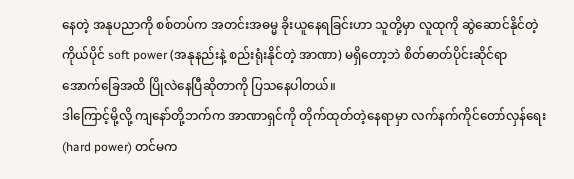နေတဲ့ အနုပညာကို စစ်တပ်က အတင်းအဓမ္မ ခိုးယူနေရခြင်းဟာ သူတို့မှာ လူထုကို ဆွဲဆောင်နိုင်တဲ့ ကိုယ်ပိုင် soft power (အနုနည်းနဲ့ စည်းရုံးနိုင်တဲ့ အာဏာ) မရှိတော့ဘဲ စိတ်ဓာတ်ပိုင်းဆိုင်ရာ အောက်ခြေအထိ ပြိုလဲနေပြီဆိုတာကို ပြသနေပါတယ်။
ဒါကြောင့်မို့လို့ ကျနော်တို့ဘက်က အာဏာရှင်ကို တိုက်ထုတ်တဲ့နေရာမှာ လက်နက်ကိုင်တော်လှန်ရေး (hard power) တင်မက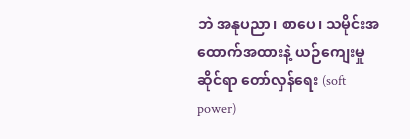ဘဲ အနုပညာ၊ စာပေ၊ သမိုင်းအထောက်အထားနဲ့ ယဉ်ကျေးမှုဆိုင်ရာ တော်လှန်ရေး (soft power)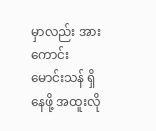မှာလည်း အားကောင်းမောင်းသန် ရှိနေဖို့ အထူးလို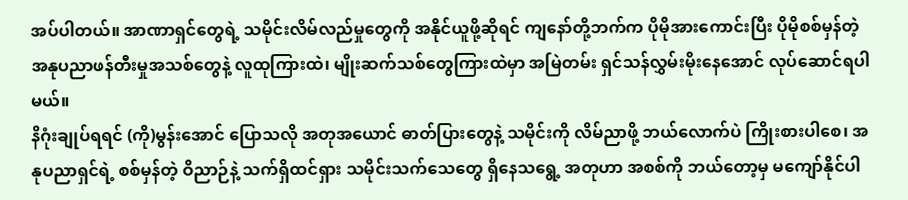အပ်ပါတယ်။ အာဏာရှင်တွေရဲ့ သမိုင်းလိမ်လည်မှုတွေကို အနိုင်ယူဖို့ဆိုရင် ကျနော်တို့ဘက်က ပိုမိုအားကောင်းပြီး ပိုမိုစစ်မှန်တဲ့ အနုပညာဖန်တီးမှုအသစ်တွေနဲ့ လူထုကြားထဲ၊ မျိုးဆက်သစ်တွေကြားထဲမှာ အမြဲတမ်း ရှင်သန်လွှမ်းမိုးနေအောင် လုပ်ဆောင်ရပါမယ်။
နိဂုံးချုပ်ရရင် (ကို)မွန်းအောင် ပြောသလို အတုအယောင် ဓာတ်ပြားတွေနဲ့ သမိုင်းကို လိမ်ညာဖို့ ဘယ်လောက်ပဲ ကြိုးစားပါစေ၊ အနုပညာရှင်ရဲ့ စစ်မှန်တဲ့ ဝိညာဉ်နဲ့ သက်ရှိထင်ရှား သမိုင်းသက်သေတွေ ရှိနေသရွေ့ အတုဟာ အစစ်ကို ဘယ်တော့မှ မကျော်နိုင်ပါ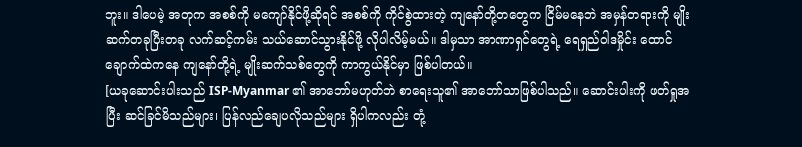ဘူး။ ဒါပေမဲ့ အတုက အစစ်ကို မကျော်နိုင်ဖို့ဆိုရင် အစစ်ကို ကိုင်စွဲထားတဲ့ ကျနော်တို့တတွေက ငြိမ်မနေဘဲ အမှန်တရားကို မျိုးဆက်တခုပြီးတခု လက်ဆင့်ကမ်း သယ်ဆောင်သွားနိုင်ဖို့ လိုပါလိမ့်မယ်။ ဒါမှသာ အာဏာရှင်တွေရဲ့ ရေရှည်ဝါဒမှိုင်း ထောင်ချောက်ထဲကနေ ကျနော်တို့ရဲ့ မျိုးဆက်သစ်တွေကို ကာကွယ်နိုင်မှာ ဖြစ်ပါတယ်။
[ယခုဆောင်းပါးသည် ISP-Myanmar ၏ အာဘော်မဟုတ်ဘဲ စာရေးသူ၏ အာဘော်သာဖြစ်ပါသည်။ ဆောင်းပါးကို ဖတ်ရှုအပြီး ဆင်ခြင်မိသည်များ၊ ပြန်လည်ချေပလိုသည်များ ရှိပါကလည်း တုံ့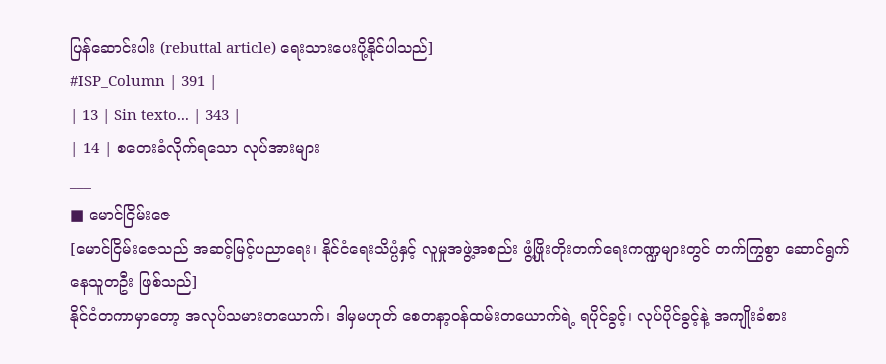ပြန်ဆောင်းပါး (rebuttal article) ရေးသားပေးပို့နိုင်ပါသည်]
#ISP_Column | 391 |
| 13 | Sin texto... | 343 |
| 14 | စတေးခံလိုက်ရသော လုပ်အားများ
___
■ မောင်ငြိမ်းဇေ
[မောင်ငြိမ်းဇေသည် အဆင့်မြင့်ပညာရေး၊ နိုင်ငံရေးသိပ္ပံနှင့် လူမှုအဖွဲ့အစည်း ဖွံ့ဖြိုးတိုးတက်ရေးကဏ္ဍများတွင် တက်ကြွစွာ ဆောင်ရွက်နေသူတဦး ဖြစ်သည်]
နိုင်ငံတကာမှာတော့ အလုပ်သမားတယောက်၊ ဒါမှမဟုတ် စေတနာ့ဝန်ထမ်းတယောက်ရဲ့ ရပိုင်ခွင့်၊ လုပ်ပိုင်ခွင့်နဲ့ အကျိုးခံစား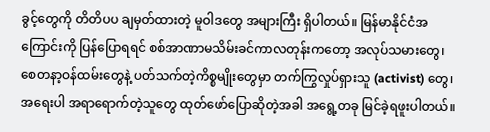ခွင့်တွေကို တိတိပပ ချမှတ်ထားတဲ့ မူဝါဒတွေ အများကြီး ရှိပါတယ်။ မြန်မာနိုင်ငံအကြောင်းကို ပြန်ပြောရရင် စစ်အာဏာမသိမ်းခင်ကာလတုန်းကတော့ အလုပ်သမားတွေ၊ စေတနာ့ဝန်ထမ်းတွေနဲ့ ပတ်သက်တဲ့ကိစ္စမျိုးတွေမှာ တက်ကြွလှုပ်ရှားသူ (activist) တွေ၊ အရေးပါ အရာရောက်တဲ့သူတွေ ထုတ်ဖော်ပြောဆိုတဲ့အခါ အရွေ့တခု မြင်ခဲ့ရဖူးပါတယ်။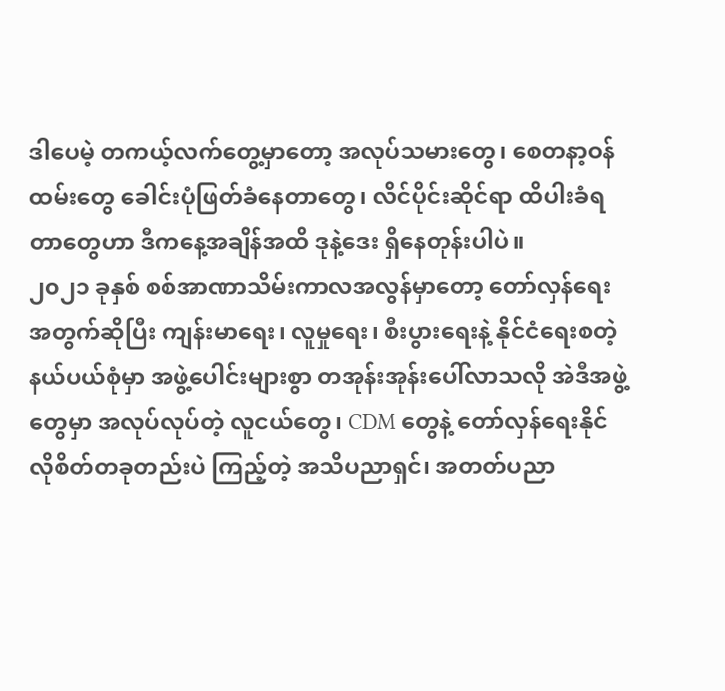ဒါပေမဲ့ တကယ့်လက်တွေ့မှာတော့ အလုပ်သမားတွေ၊ စေတနာ့ဝန်ထမ်းတွေ ခေါင်းပုံဖြတ်ခံနေတာတွေ၊ လိင်ပိုင်းဆိုင်ရာ ထိပါးခံရတာတွေဟာ ဒီကနေ့အချိန်အထိ ဒုနဲ့ဒေး ရှိနေတုန်းပါပဲ။
၂၀၂၁ ခုနှစ် စစ်အာဏာသိမ်းကာလအလွန်မှာတော့ တော်လှန်ရေးအတွက်ဆိုပြီး ကျန်းမာရေး၊ လူမှုရေး၊ စီးပွားရေးနဲ့ နိုင်ငံရေးစတဲ့နယ်ပယ်စုံမှာ အဖွဲ့ပေါင်းများစွာ တအုန်းအုန်းပေါ်လာသလို အဲဒီအဖွဲ့တွေမှာ အလုပ်လုပ်တဲ့ လူငယ်တွေ၊ CDM တွေနဲ့ တော်လှန်ရေးနိုင်လိုစိတ်တခုတည်းပဲ ကြည့်တဲ့ အသိပညာရှင်၊ အတတ်ပညာ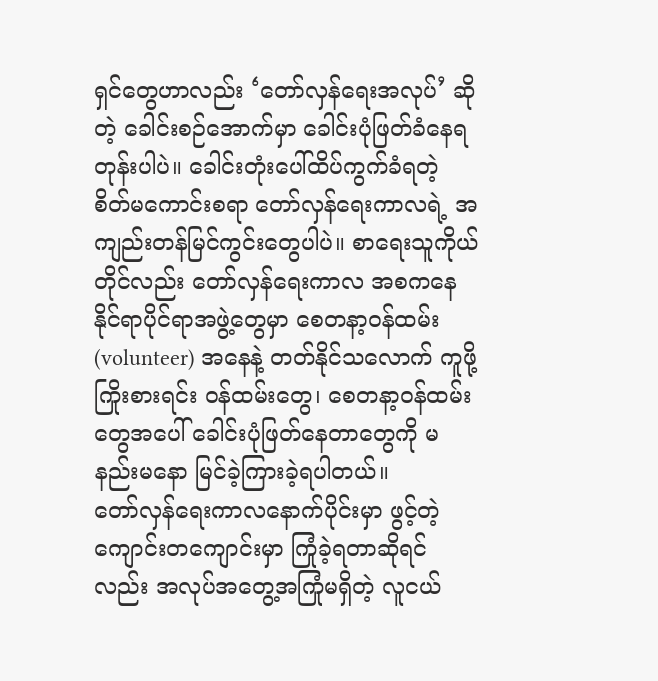ရှင်တွေဟာလည်း ‘တော်လှန်ရေးအလုပ်’ ဆိုတဲ့ ခေါင်းစဉ်အောက်မှာ ခေါင်းပုံဖြတ်ခံနေရတုန်းပါပဲ။ ခေါင်းတုံးပေါ်ထိပ်ကွက်ခံရတဲ့ စိတ်မကောင်းစရာ တော်လှန်ရေးကာလရဲ့ အကျည်းတန်မြင်ကွင်းတွေပါပဲ။ စာရေးသူကိုယ်တိုင်လည်း တော်လှန်ရေးကာလ အစကနေ နိုင်ရာပိုင်ရာအဖွဲ့တွေမှာ စေတနာ့ဝန်ထမ်း (volunteer) အနေနဲ့ တတ်နိုင်သလောက် ကူဖို့ကြိုးစားရင်း ဝန်ထမ်းတွေ၊ စေတနာ့ဝန်ထမ်းတွေအပေါ် ခေါင်းပုံဖြတ်နေတာတွေကို မနည်းမနော မြင်ခဲ့ကြားခဲ့ရပါတယ်။
တော်လှန်ရေးကာလနောက်ပိုင်းမှာ ဖွင့်တဲ့ ကျောင်းတကျောင်းမှာ ကြုံခဲ့ရတာဆိုရင်လည်း အလုပ်အတွေ့အကြုံမရှိတဲ့ လူငယ်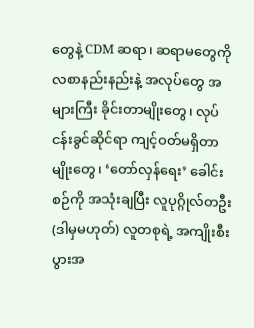တွေနဲ့ CDM ဆရာ၊ ဆရာမတွေကို လစာနည်းနည်းနဲ့ အလုပ်တွေ အများကြီး ခိုင်းတာမျိုးတွေ၊ လုပ်ငန်းခွင်ဆိုင်ရာ ကျင့်ဝတ်မရှိတာမျိုးတွေ၊ ‘တော်လှန်ရေး’ ခေါင်းစဉ်ကို အသုံးချပြီး လူပုဂ္ဂိုလ်တဦး (ဒါမှမဟုတ်) လူတစုရဲ့ အကျိုးစီးပွားအ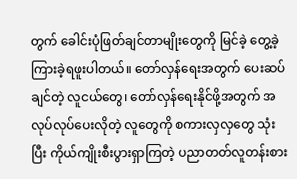တွက် ခေါင်းပုံဖြတ်ချင်တာမျိုးတွေကို မြင်ခဲ့ တွေ့ခဲ့ ကြားခဲ့ရဖူးပါတယ်။ တော်လှန်ရေးအတွက် ပေးဆပ်ချင်တဲ့ လူငယ်တွေ၊ တော်လှန်ရေးနိုင်ဖို့အတွက် အလုပ်လုပ်ပေးလိုတဲ့ လူတွေကို စကားလှလှတွေ သုံးပြီး ကိုယ်ကျိုးစီးပွားရှာကြတဲ့ ပညာတတ်လူတန်းစား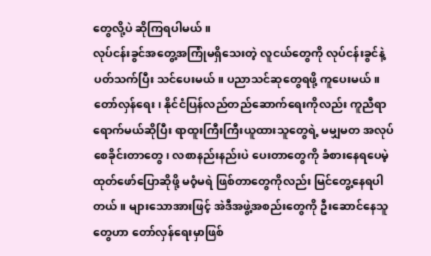တွေလို့ပဲ ဆိုကြရပါမယ်။
လုပ်ငန်းခွင်အတွေ့အကြုံမရှိသေးတဲ့ လူငယ်တွေကို လုပ်ငန်းခွင်နဲ့ပတ်သက်ပြီး သင်ပေးမယ်။ ပညာသင်ဆုတွေရဖို့ ကူပေးမယ်။ တော်လှန်ရေး၊ နိုင်ငံပြန်လည်တည်ဆောက်ရေးကိုလည်း ကူညီရာရောက်မယ်ဆိုပြီး ရာထူးကြီးကြီးယူထားသူတွေရဲ့ မမျှမတ အလုပ်စေခိုင်းတာတွေ၊ လစာနည်းနည်းပဲ ပေးတာတွေကို ခံစားနေရပေမဲ့ ထုတ်ဖော်ပြောဆိုဖို့ မဝံ့မရဲ ဖြစ်တာတွေကိုလည်း မြင်တွေ့နေရပါတယ်။ များသောအားဖြင့် အဲဒီအဖွဲ့အစည်းတွေကို ဦးဆောင်နေသူတွေဟာ တော်လှန်ရေးမှာဖြစ်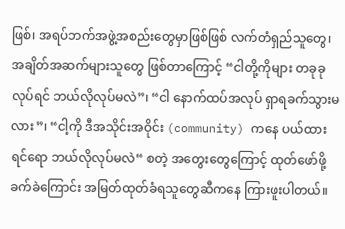ဖြစ်၊ အရပ်ဘက်အဖွဲ့အစည်းတွေမှာဖြစ်ဖြစ် လက်တံရှည်သူတွေ၊ အချိတ်အဆက်များသူတွေ ဖြစ်တာကြောင့် “ငါတို့ကိုများ တခုခုလုပ်ရင် ဘယ်လိုလုပ်မလဲ”၊ “ငါ နောက်ထပ်အလုပ် ရှာရခက်သွားမလား”၊ “ငါ့ကို ဒီအသိုင်းအဝိုင်း (community) ကနေ ပယ်ထားရင်ရော ဘယ်လိုလုပ်မလဲ“ စတဲ့ အတွေးတွေကြောင့် ထုတ်ဖော်ဖို့ ခက်ခဲကြောင်း အမြတ်ထုတ်ခံရသူတွေဆီကနေ ကြားဖူးပါတယ်။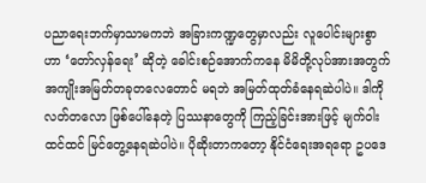ပညာရေးဘက်မှာသာမကဘဲ အခြားကဏ္ဍတွေမှာလည်း လူပေါင်းများစွာဟာ ‘တော်လှန်ရေး’ ဆိုတဲ့ ခေါင်းစဉ်အောက်ကနေ မိမိတို့လုပ်အားအတွက် အကျိုးအမြတ်တခုတလေတောင် မရဘဲ အမြတ်ထုတ်ခံနေရဆဲပါပဲ။ ဒါကို လတ်တလော ဖြစ်ပေါ်နေတဲ့ ပြဿနာတွေကို ကြည့်ခြင်းအားဖြင့် မျက်ဝါးထင်ထင် မြင်တွေ့နေရဆဲပါပဲ။ ပိုဆိုးတာကတော့ နိုင်ငံရေးအရရော ဥပဒေ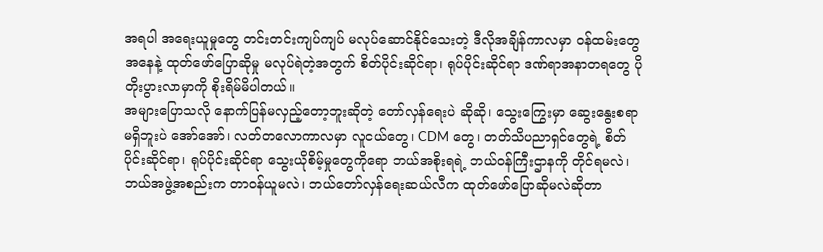အရပါ အရေးယူမှုတွေ တင်းတင်းကျပ်ကျပ် မလုပ်ဆောင်နိုင်သေးတဲ့ ဒီလိုအချိန်ကာလမှာ ဝန်ထမ်းတွေအနေနဲ့ ထုတ်ဖော်ပြောဆိုမှု မလုပ်ရဲတဲ့အတွက် စိတ်ပိုင်းဆိုင်ရာ၊ ရုပ်ပိုင်းဆိုင်ရာ ဒဏ်ရာအနာတရတွေ ပိုတိုးပွားလာမှာကို စိုးရိမ်မိပါတယ်။
အများပြောသလို နောက်ပြန်မလှည့်တော့ဘူးဆိုတဲ့ တော်လှန်ရေးပဲ ဆိုဆို၊ သွေးကြွေးမှာ ဆွေးနွေးစရာ မရှိဘူးပဲ အော်အော်၊ လတ်တလောကာလမှာ လူငယ်တွေ၊ CDM တွေ၊ တတ်သိပညာရှင်တွေရဲ့ စိတ်ပိုင်းဆိုင်ရာ၊ ရုပ်ပိုင်းဆိုင်ရာ သွေးယိုစိမ့်မှုတွေကိုရော ဘယ်အစိုးရရဲ့ ဘယ်ဝန်ကြီးဌာနကို တိုင်ရမလဲ၊ ဘယ်အဖွဲ့အစည်းက တာဝန်ယူမလဲ၊ ဘယ်တော်လှန်ရေးဆယ်လီက ထုတ်ဖော်ပြောဆိုမလဲဆိုတာ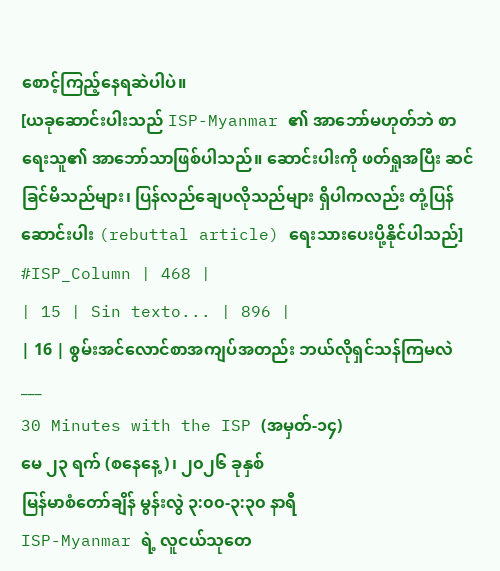စောင့်ကြည့်နေရဆဲပါပဲ။
[ယခုဆောင်းပါးသည် ISP-Myanmar ၏ အာဘော်မဟုတ်ဘဲ စာရေးသူ၏ အာဘော်သာဖြစ်ပါသည်။ ဆောင်းပါးကို ဖတ်ရှုအပြီး ဆင်ခြင်မိသည်များ၊ ပြန်လည်ချေပလိုသည်များ ရှိပါကလည်း တုံ့ပြန်ဆောင်းပါး (rebuttal article) ရေးသားပေးပို့နိုင်ပါသည်]
#ISP_Column | 468 |
| 15 | Sin texto... | 896 |
| 16 | စွမ်းအင်လောင်စာအကျပ်အတည်း ဘယ်လိုရှင်သန်ကြမလဲ
___
30 Minutes with the ISP (အမှတ်-၁၄)
မေ ၂၃ ရက် (စနေနေ့)၊ ၂၀၂၆ ခုနှစ်
မြန်မာစံတော်ချိန် မွန်းလွဲ ၃:၀၀-၃:၃၀ နာရီ
ISP-Myanmar ရဲ့ လူငယ်သုတေ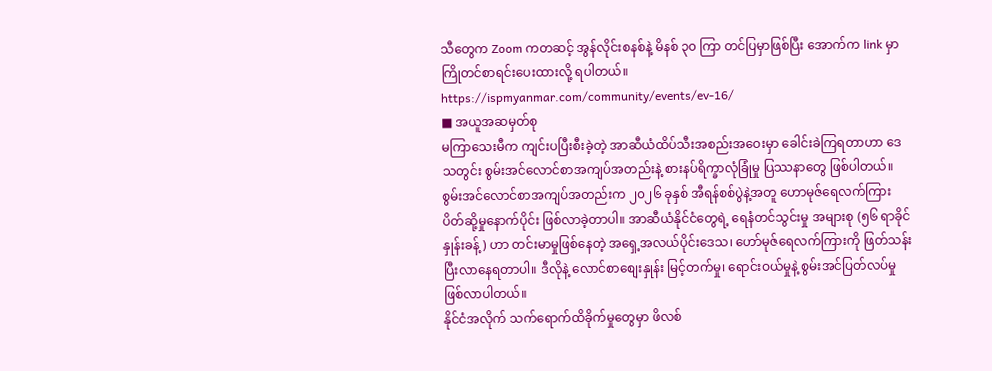သီတွေက Zoom ကတဆင့် အွန်လိုင်းစနစ်နဲ့ မိနစ် ၃၀ ကြာ တင်ပြမှာဖြစ်ပြီး အောက်က link မှာ ကြိုတင်စာရင်းပေးထားလို့ ရပါတယ်။
https://ispmyanmar.com/community/events/ev-16/
■ အယူအဆမှတ်စု
မကြာသေးမီက ကျင်းပပြီးစီးခဲ့တဲ့ အာဆီယံထိပ်သီးအစည်းအဝေးမှာ ခေါင်းခဲကြရတာဟာ ဒေသတွင်း စွမ်းအင်လောင်စာအကျပ်အတည်းနဲ့ စားနပ်ရိက္ခာလုံခြုံမှု ပြဿနာတွေ ဖြစ်ပါတယ်။ စွမ်းအင်လောင်စာအကျပ်အတည်းက ၂၀၂၆ ခုနှစ် အီရန်စစ်ပွဲနဲ့အတူ ဟောမုဇ်ရေလက်ကြားပိတ်ဆို့မှုနောက်ပိုင်း ဖြစ်လာခဲ့တာပါ။ အာဆီယံနိုင်ငံတွေရဲ့ ရေနံတင်သွင်းမှု အများစု (၅၆ ရာခိုင်နှုန်းခန့်) ဟာ တင်းမာမှုဖြစ်နေတဲ့ အရှေ့အလယ်ပိုင်းဒေသ၊ ဟော်မုဇ်ရေလက်ကြားကို ဖြတ်သန်းပြီးလာနေရတာပါ။ ဒီလိုနဲ့ လောင်စာစျေးနှုန်း မြင့်တက်မှု၊ ရောင်းဝယ်မှုနဲ့ စွမ်းအင်ပြတ်လပ်မှု ဖြစ်လာပါတယ်။
နိုင်ငံအလိုက် သက်ရောက်ထိခိုက်မှုတွေမှာ ဖိလစ်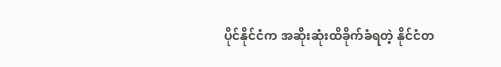ပိုင်နိုင်ငံက အဆိုးဆုံးထိခိုက်ခံရတဲ့ နိုင်ငံတ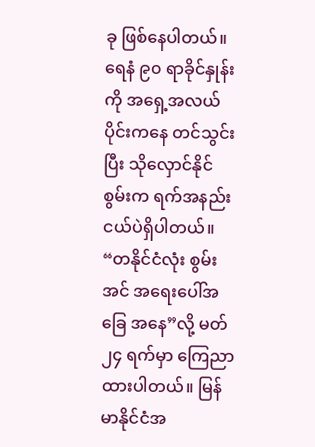ခု ဖြစ်နေပါတယ်။ ရေနံ ၉၀ ရာခိုင်နှုန်းကို အရှေ့အလယ်ပိုင်းကနေ တင်သွင်းပြီး သိုလှောင်နိုင်စွမ်းက ရက်အနည်းငယ်ပဲရှိပါတယ်။ “တနိုင်ငံလုံး စွမ်းအင် အရေးပေါ်အခြေ အနေ”လို့ မတ် ၂၄ ရက်မှာ ကြေညာထားပါတယ်။ မြန်မာနိုင်ငံအ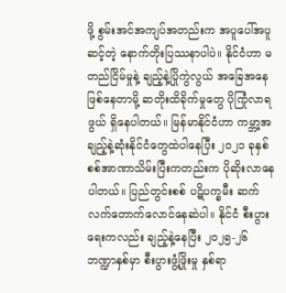ဖို့ စွမ်းအင်အကျပ်အတည်းက အပူပေါ်အပူဆင့်တဲ့ နောက်တိုးပြဿနာပါပဲ။ နိုင်ငံဟာ မတည်ငြိမ်မှုနဲ့ ချည့်နဲ့ပြိုကွဲလွယ် အခြေအနေဖြစ်နေတာမို့ ဆတိုးထိခိုက်မှုတွေ ပိုကြုံလာရဖွယ် ရှိနေပါတယ်။ မြန်မာနိုင်ငံဟာ ကမ္ဘာ့အချည့်နဲ့ဆုံးနိုင်ငံတွေထဲပါနေပြီး ၂၀၂၁ ခုနှစ် စစ်အာဏာသိမ်းပြီးကတည်းက ပိုဆိုးလာနေပါတယ်။ ပြည်တွင်းစစ် ပဋိပက္ခမီး ဆက်လက်တောက်လောင်နေဆဲပါ။ နိုင်ငံ စီးပွားရေးကလည်း ချည့်နဲ့နေပြီး ၂၀၂၅-၂၆ ဘဏ္ဍာနှစ်မှာ စီးပွားဖွံ့ဖြိုးမှု နှစ်ရာ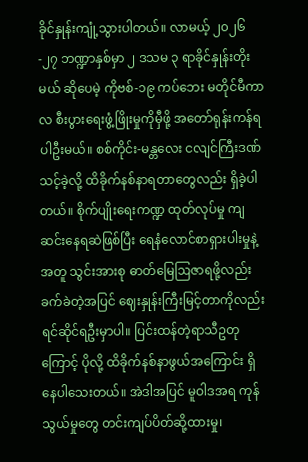ခိုင်နှုန်းကျုံ့သွားပါတယ်။ လာမယ့် ၂၀၂၆-၂၇ ဘဏ္ဍာနှစ်မှာ ၂ ဒသမ ၃ ရာခိုင်နှုန်းတိုးမယ် ဆိုပေမဲ့ ကိုဗစ်-၁၉ ကပ်ဘေး မတိုင်မီကာလ စီးပွားရေးဖွံ့ဖြိုးမှုကိုမှီဖို့ အတော်ရုန်းကန်ရပါဦးမယ်။ စစ်ကိုင်း-မန္တလေး ငလျင်ကြီးဒဏ်သင့်ခဲ့လို့ ထိခိုက်နစ်နာရတာတွေလည်း ရှိခဲ့ပါတယ်။ စိုက်ပျိုးရေးကဏ္ဍ ထုတ်လုပ်မှု ကျဆင်းနေရဆဲဖြစ်ပြီး ရေနံလောင်စာရှားပါးမှုနဲ့အတူ သွင်းအားစု ဓာတ်မြေဩဇာရဖို့လည်း ခက်ခဲတဲ့အပြင် ဈေးနှုန်းကြီးမြင့်တာကိုလည်း ရင်ဆိုင်ရဦးမှာပါ။ ပြင်းထန်တဲ့ရာသီဥတုကြောင့် ပိုလို့ ထိခိုက်နစ်နာဖွယ်အကြောင်း ရှိနေပါသေးတယ်။ အဲဒါအပြင် မူဝါဒအရ ကုန်သွယ်မှုတွေ တင်းကျပ်ပိတ်ဆို့ထားမှု၊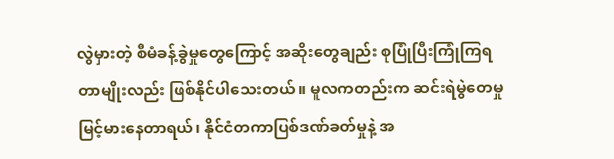လွဲမှားတဲ့ စီမံခန့်ခွဲမှုတွေကြောင့် အဆိုးတွေချည်း စုပြုံပြီးကြုံကြရတာမျိုးလည်း ဖြစ်နိုင်ပါသေးတယ်။ မူလကတည်းက ဆင်းရဲမွဲတေမှု မြင့်မားနေတာရယ်၊ နိုင်ငံတကာပြစ်ဒဏ်ခတ်မှုနဲ့ အ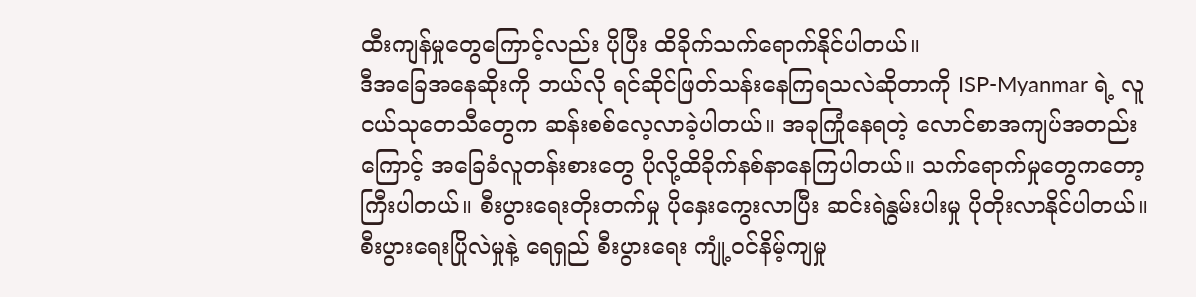ထီးကျန်မှုတွေကြောင့်လည်း ပိုပြီး ထိခိုက်သက်ရောက်နိုင်ပါတယ်။
ဒီအခြေအနေဆိုးကို ဘယ်လို ရင်ဆိုင်ဖြတ်သန်းနေကြရသလဲဆိုတာကို ISP-Myanmar ရဲ့ လူငယ်သုတေသီတွေက ဆန်းစစ်လေ့လာခဲ့ပါတယ်။ အခုကြုံနေရတဲ့ လောင်စာအကျပ်အတည်းကြောင့် အခြေခံလူတန်းစားတွေ ပိုလို့ထိခိုက်နစ်နာနေကြပါတယ်။ သက်ရောက်မှုတွေကတော့ ကြီးပါတယ်။ စီးပွားရေးတိုးတက်မှု ပိုနှေးကွေးလာပြီး ဆင်းရဲနွမ်းပါးမှု ပိုတိုးလာနိုင်ပါတယ်။ စီးပွားရေးပြိုလဲမှုနဲ့ ရေရှည် စီးပွားရေး ကျုံ့ဝင်နိမ့်ကျမှု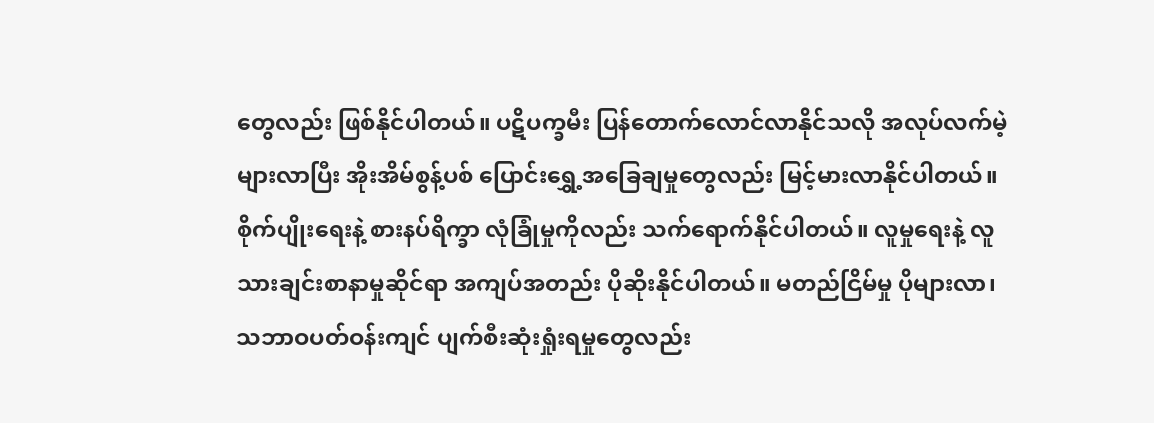တွေလည်း ဖြစ်နိုင်ပါတယ်။ ပဋိပက္ခမီး ပြန်တောက်လောင်လာနိုင်သလို အလုပ်လက်မဲ့များလာပြီး အိုးအိမ်စွန့်ပစ် ပြောင်းရွှေ့အခြေချမှုတွေလည်း မြင့်မားလာနိုင်ပါတယ်။ စိုက်ပျိုးရေးနဲ့ စားနပ်ရိက္ခာ လုံခြုံမှုကိုလည်း သက်ရောက်နိုင်ပါတယ်။ လူမှုရေးနဲ့ လူသားချင်းစာနာမှုဆိုင်ရာ အကျပ်အတည်း ပိုဆိုးနိုင်ပါတယ်။ မတည်ငြိမ်မှု ပိုများလာ၊ သဘာဝပတ်ဝန်းကျင် ပျက်စီးဆုံးရှုံးရမှုတွေလည်း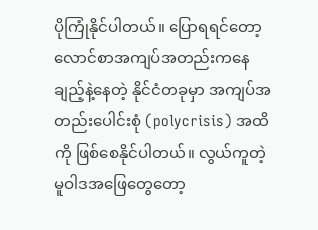ပိုကြုံနိုင်ပါတယ်။ ပြောရရင်တော့ လောင်စာအကျပ်အတည်းကနေ ချည့်နဲ့နေတဲ့ နိုင်ငံတခုမှာ အကျပ်အတည်းပေါင်းစုံ (polycrisis) အထိကို ဖြစ်စေနိုင်ပါတယ်။ လွယ်ကူတဲ့ မူဝါဒအဖြေတွေတော့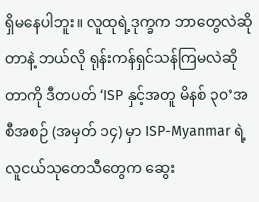ရှိမနေပါဘူး။ လူထုရဲ့ဒုက္ခက ဘာတွေလဲဆိုတာနဲ့ ဘယ်လို ရုန်းကန်ရှင်သန်ကြမလဲဆိုတာကို ဒီတပတ် ‘ISP နှင့်အတူ မိနစ် ၃၀’အစီအစဉ် (အမှတ် ၁၄) မှာ ISP-Myanmar ရဲ့ လူငယ်သုတေသီတွေက ဆွေး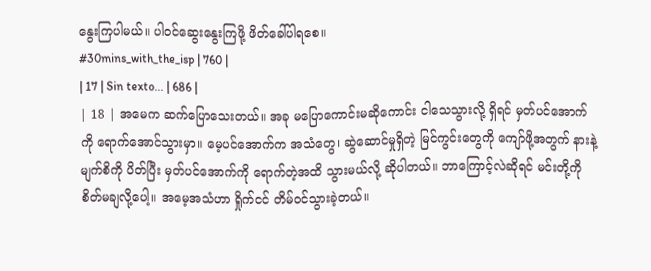နွေးကြပါမယ်။ ပါဝင်ဆွေးနွေးကြဖို့ ဖိတ်ခေါ်ပါရစေ။
#30mins_with_the_isp | 760 |
| 17 | Sin texto... | 686 |
| 18 | အမေက ဆက်ပြောသေးတယ်။ အခု မပြောကောင်းမဆိုကောင်း ငါသေသွားလို့ ရှိရင် မှတ်ပင်အောက်ကို ရောက်အောင်သွားမှာ။ မေ့ပင်အောက်က အသံတွေ၊ ဆွဲဆောင်မှုရှိတဲ့ မြင်ကွင်းတွေကို ကျော်ဖို့အတွက် နားနဲ့ မျက်စိကို ပိတ်ပြီး မှတ်ပင်အောက်ကို ရောက်တဲ့အထိ သွားမယ်လို့ ဆိုပါတယ်။ ဘာကြောင့်လဲဆိုရင် မင်းတို့ကို စိတ်မချလို့ပေါ့။ အမေ့အသံဟာ ရှိုက်ငင် တိမ်ဝင်သွားခဲ့တယ်။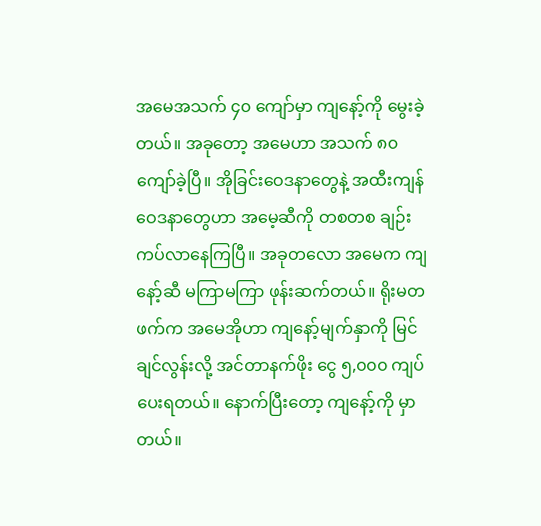အမေအသက် ၄၀ ကျော်မှာ ကျနော့်ကို မွေးခဲ့တယ်။ အခုတော့ အမေဟာ အသက် ၈၀ ကျော်ခဲ့ပြီ။ အိုခြင်းဝေဒနာတွေနဲ့ အထီးကျန်ဝေဒနာတွေဟာ အမေ့ဆီကို တစတစ ချဉ်းကပ်လာနေကြပြီ။ အခုတလော အမေက ကျနော့်ဆီ မကြာမကြာ ဖုန်းဆက်တယ်။ ရိုးမတဖက်က အမေအိုဟာ ကျနော့်မျက်နှာကို မြင်ချင်လွန်းလို့ အင်တာနက်ဖိုး ငွေ ၅,၀၀၀ ကျပ် ပေးရတယ်။ နောက်ပြီးတော့ ကျနော့်ကို မှာတယ်။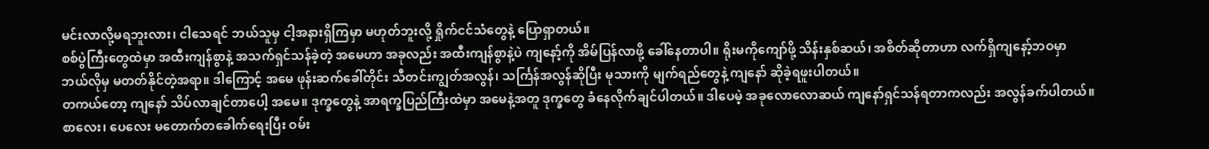မင်းလာလို့မရဘူးလား၊ ငါသေရင် ဘယ်သူမှ ငါ့အနားရှိကြမှာ မဟုတ်ဘူးလို့ ရှိုက်ငင်သံတွေနဲ့ ပြောရှာတယ်။
စစ်ပွဲကြီးတွေထဲမှာ အထီးကျန်စွာနဲ့ အသက်ရှင်သန်ခဲ့တဲ့ အမေဟာ အခုလည်း အထီးကျန်စွာနဲ့ပဲ ကျနော့်ကို အိမ်ပြန်လာဖို့ ခေါ်နေတာပါ။ ရိုးမကိုကျော်ဖို့ သိန်းနှစ်ဆယ်၊ အစိတ်ဆိုတာဟာ လက်ရှိကျနော့်ဘဝမှာ ဘယ်လိုမှ မတတ်နိုင်တဲ့အရာ။ ဒါကြောင့် အမေ ဖုန်းဆက်ခေါ်တိုင်း သီတင်းကျွတ်အလွန်၊ သင်္ကြန်အလွန်ဆိုပြီး မုသားကို မျက်ရည်တွေနဲ့ ကျနော် ဆိုခဲ့ရဖူးပါတယ်။
တကယ်တော့ ကျနော် သိပ်လာချင်တာပေါ့ အမေ။ ဒုက္ခတွေနဲ့ အာရက္ခပြည်ကြီးထဲမှာ အမေနဲ့အတူ ဒုက္ခတွေ ခံနေလိုက်ချင်ပါတယ်။ ဒါပေမဲ့ အခုလောလောဆယ် ကျနော်ရှင်သန်ရတာကလည်း အလွန်ခက်ပါတယ်။ စာလေး၊ ပေလေး မတောက်တခေါက်ရေးပြီး ဝမ်း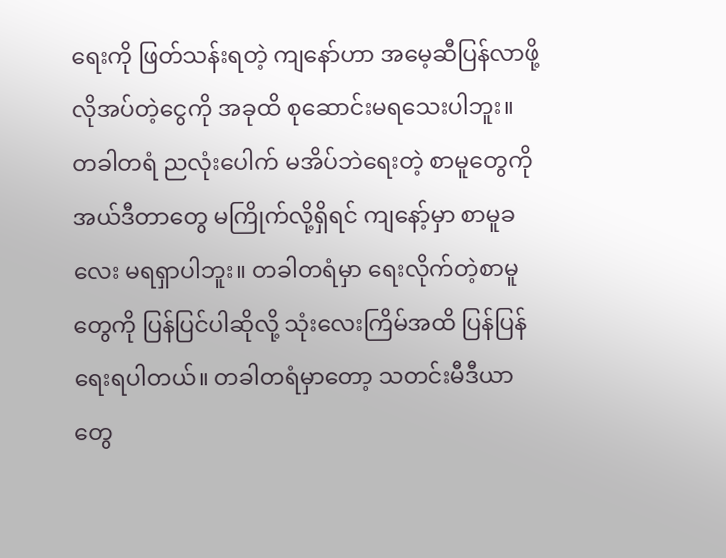ရေးကို ဖြတ်သန်းရတဲ့ ကျနော်ဟာ အမေ့ဆီပြန်လာဖို့ လိုအပ်တဲ့ငွေကို အခုထိ စုဆောင်းမရသေးပါဘူး။ တခါတရံ ညလုံးပေါက် မအိပ်ဘဲရေးတဲ့ စာမူတွေကို အယ်ဒီတာတွေ မကြိုက်လို့ရှိရင် ကျနော့်မှာ စာမူခလေး မရရှာပါဘူး။ တခါတရံမှာ ရေးလိုက်တဲ့စာမူတွေကို ပြန်ပြင်ပါဆိုလို့ သုံးလေးကြိမ်အထိ ပြန်ပြန်ရေးရပါတယ်။ တခါတရံမှာတော့ သတင်းမီဒီယာတွေ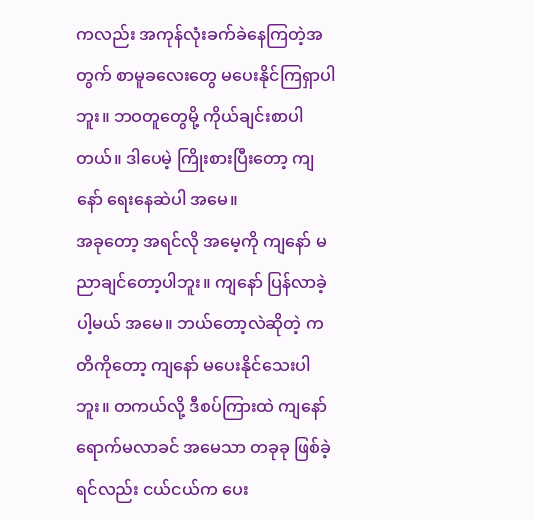ကလည်း အကုန်လုံးခက်ခဲနေကြတဲ့အတွက် စာမူခလေးတွေ မပေးနိုင်ကြရှာပါဘူး။ ဘဝတူတွေမို့ ကိုယ်ချင်းစာပါတယ်။ ဒါပေမဲ့ ကြိုးစားပြီးတော့ ကျနော် ရေးနေဆဲပါ အမေ။
အခုတော့ အရင်လို အမေ့ကို ကျနော် မညာချင်တော့ပါဘူး။ ကျနော် ပြန်လာခဲ့ပါ့မယ် အမေ။ ဘယ်တော့လဲဆိုတဲ့ ကတိကိုတော့ ကျနော် မပေးနိုင်သေးပါဘူး။ တကယ်လို့ ဒီစပ်ကြားထဲ ကျနော် ရောက်မလာခင် အမေသာ တခုခု ဖြစ်ခဲ့ရင်လည်း ငယ်ငယ်က ပေး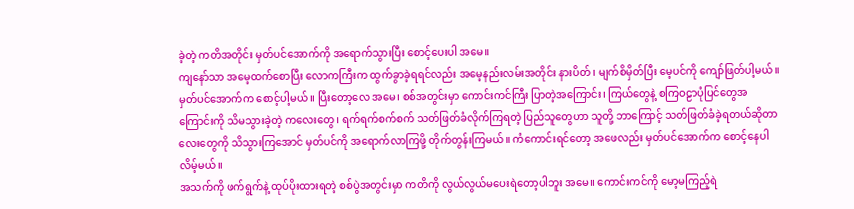ခဲ့တဲ့ ကတိအတိုင်း မှတ်ပင်အောက်ကို အရောက်သွားပြီး စောင့်ပေးပါ အမေ။
ကျနော်သာ အမေ့ထက်စောပြီး လောကကြီးက ထွက်ခွာခဲ့ရရင်လည်း အမေ့နည်းလမ်းအတိုင်း နားပိတ်၊ မျက်စိမှိတ်ပြီး မေ့ပင်ကို ကျော်ဖြတ်ပါ့မယ်။ မှတ်ပင်အောက်က စောင့်ပါ့မယ်။ ပြီးတော့လေ အမေ၊ စစ်အတွင်းမှာ ကောင်းကင်ကြီး ပြာတဲ့အကြောင်း၊ ကြယ်တွေနဲ့ စကြဝဠာပုံပြင်တွေအကြောင်းကို သိမသွားခဲ့တဲ့ ကလေးတွေ၊ ရက်ရက်စက်စက် သတ်ဖြတ်ခံလိုက်ကြရတဲ့ ပြည်သူတွေဟာ သူတို့ ဘာကြောင့် သတ်ဖြတ်ခံခဲ့ရတယ်ဆိုတာလေးတွေကို သိသွားကြအောင် မှတ်ပင်ကို အရောက်လာကြဖို့ တိုက်တွန်းကြမယ်။ ကံကောင်းရင်တော့ အဖေလည်း မှတ်ပင်အောက်က စောင့်နေပါလိမ့်မယ်။
အသက်ကို ဖက်ရွက်နဲ့ ထုပ်ပိုးထားရတဲ့ စစ်ပွဲအတွင်းမှာ ကတိကို လွယ်လွယ်မပေးရဲတော့ပါဘူး အမေ။ ကောင်းကင်ကို မော့မကြည့်ရဲ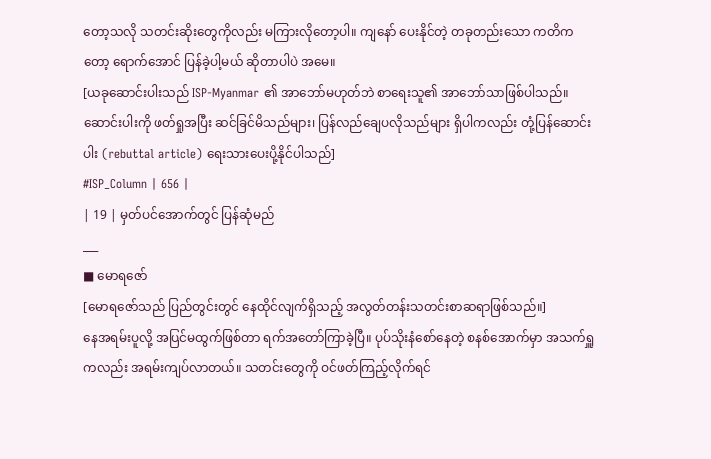တော့သလို သတင်းဆိုးတွေကိုလည်း မကြားလိုတော့ပါ။ ကျနော် ပေးနိုင်တဲ့ တခုတည်းသော ကတိကတော့ ရောက်အောင် ပြန်ခဲ့ပါ့မယ် ဆိုတာပါပဲ အမေ။
[ယခုဆောင်းပါးသည် ISP-Myanmar ၏ အာဘော်မဟုတ်ဘဲ စာရေးသူ၏ အာဘော်သာဖြစ်ပါသည်။ ဆောင်းပါးကို ဖတ်ရှုအပြီး ဆင်ခြင်မိသည်များ၊ ပြန်လည်ချေပလိုသည်များ ရှိပါကလည်း တုံ့ပြန်ဆောင်းပါး (rebuttal article) ရေးသားပေးပို့နိုင်ပါသည်]
#ISP_Column | 656 |
| 19 | မှတ်ပင်အောက်တွင် ပြန်ဆုံမည်
___
■ မောရဇော်
[မောရဇော်သည် ပြည်တွင်းတွင် နေထိုင်လျက်ရှိသည့် အလွတ်တန်းသတင်းစာဆရာဖြစ်သည်။]
နေအရမ်းပူလို့ အပြင်မထွက်ဖြစ်တာ ရက်အတော်ကြာခဲ့ပြီ။ ပုပ်သိုးနံစော်နေတဲ့ စနစ်အောက်မှာ အသက်ရှူကလည်း အရမ်းကျပ်လာတယ်။ သတင်းတွေကို ဝင်ဖတ်ကြည့်လိုက်ရင်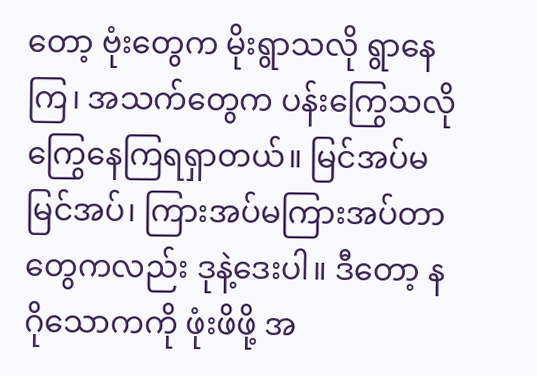တော့ ဗုံးတွေက မိုးရွာသလို ရွာနေကြ၊ အသက်တွေက ပန်းကြွေသလို ကြွေနေကြရရှာတယ်။ မြင်အပ်မမြင်အပ်၊ ကြားအပ်မကြားအပ်တာတွေကလည်း ဒုနဲ့ဒေးပါ။ ဒီတော့ နဂိုသောကကို ဖုံးဖိဖို့ အ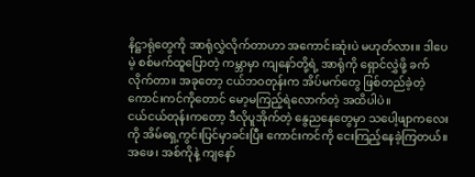နိဋ္ဌာရုံတွေကို အာရုံလွှဲလိုက်တာဟာ အကောင်းဆုံးပဲ မဟုတ်လား။ ဒါပေမဲ့ စစ်မက်ထူပြောတဲ့ ကမ္ဘာမှာ ကျနော်တို့ရဲ့ အာရုံကို ရှောင်လွှဲဖို့ ခက်လိုက်တာ။ အခုတော့ ငယ်ဘဝတုန်းက အိပ်မက်တွေ ဖြစ်တည်ခဲ့တဲ့ ကောင်းကင်ကိုတောင် မော့မကြည့်ရဲလောက်တဲ့ အထိပါပဲ။
ငယ်ငယ်တုန်းကတော့ ဒီလိုပူအိုက်တဲ့ နွေညနေတွေမှာ သပေါ့ဖျာကလေးကို အိမ်ရှေ့ကွင်းပြင်မှာခင်းပြီး ကောင်းကင်ကို ငေးကြည့်နေခဲ့ကြတယ်။ အဖေ၊ အစ်ကိုနဲ့ ကျနော်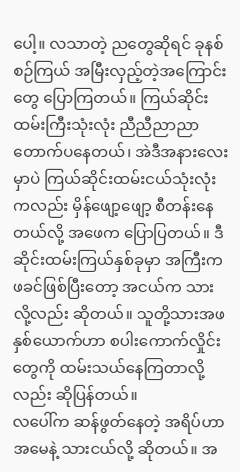ပေါ့။ လသာတဲ့ ညတွေဆိုရင် ခုနစ်စဉ်ကြယ် အမြီးလှည့်တဲ့အကြောင်းတွေ ပြောကြတယ်။ ကြယ်ဆိုင်းထမ်းကြီးသုံးလုံး ညီညီညာညာ တောက်ပနေတယ်၊ အဲဒီအနားလေးမှာပဲ ကြယ်ဆိုင်းထမ်းငယ်သုံးလုံးကလည်း မှိန်ဖျော့ဖျော့ စီတန်းနေတယ်လို့ အဖေက ပြောပြတယ်။ ဒီဆိုင်းထမ်းကြယ်နှစ်ခုမှာ အကြီးက ဖခင်ဖြစ်ပြီးတော့ အငယ်က သားလို့လည်း ဆိုတယ်။ သူတို့သားအဖနှစ်ယောက်ဟာ စပါးကောက်လှိုင်းတွေကို ထမ်းသယ်နေကြတာလို့လည်း ဆိုပြန်တယ်။
လပေါ်က ဆန်ဖွတ်နေတဲ့ အရိပ်ဟာ အမေနဲ့ သားငယ်လို့ ဆိုတယ်။ အ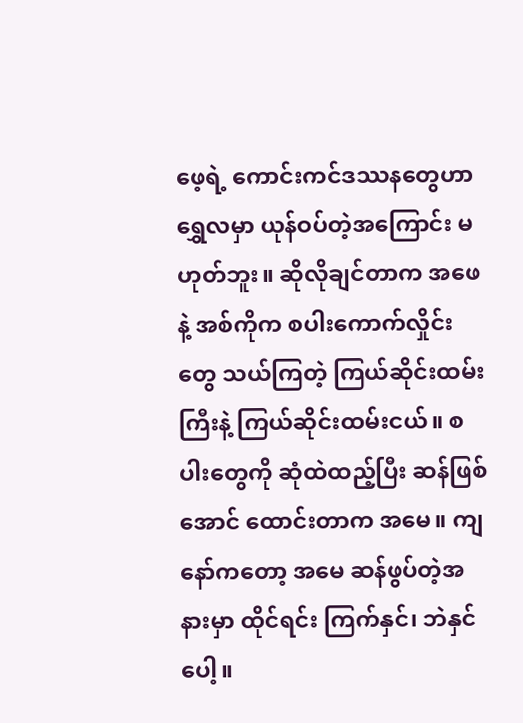ဖေ့ရဲ့ ကောင်းကင်ဒဿနတွေဟာ ရွှေလမှာ ယုန်ဝပ်တဲ့အကြောင်း မဟုတ်ဘူး။ ဆိုလိုချင်တာက အဖေနဲ့ အစ်ကိုက စပါးကောက်လှိုင်းတွေ သယ်ကြတဲ့ ကြယ်ဆိုင်းထမ်းကြီးနဲ့ ကြယ်ဆိုင်းထမ်းငယ်။ စပါးတွေကို ဆုံထဲထည့်ပြီး ဆန်ဖြစ်အောင် ထောင်းတာက အမေ။ ကျနော်ကတော့ အမေ ဆန်ဖွပ်တဲ့အနားမှာ ထိုင်ရင်း ကြက်နှင်၊ ဘဲနှင်ပေါ့။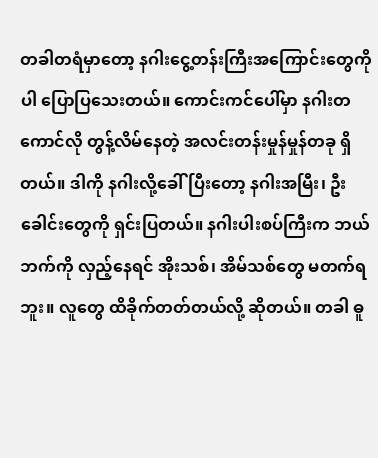တခါတရံမှာတော့ နဂါးငွေ့တန်းကြီးအကြောင်းတွေကိုပါ ပြောပြသေးတယ်။ ကောင်းကင်ပေါ်မှာ နဂါးတကောင်လို တွန့်လိမ်နေတဲ့ အလင်းတန်းမှုန်မှုန်တခု ရှိတယ်။ ဒါကို နဂါးလို့ခေါ်ပြီးတော့ နဂါးအမြီး၊ ဦးခေါင်းတွေကို ရှင်းပြတယ်။ နဂါးပါးစပ်ကြီးက ဘယ်ဘက်ကို လှည့်နေရင် အိုးသစ်၊ အိမ်သစ်တွေ မတက်ရဘူး။ လူတွေ ထိခိုက်တတ်တယ်လို့ ဆိုတယ်။ တခါ ဓူ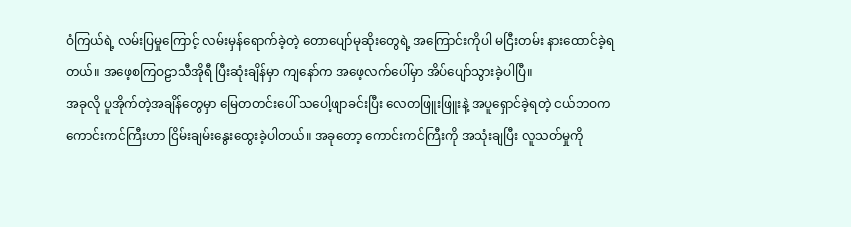ဝံကြယ်ရဲ့ လမ်းပြမှုကြောင့် လမ်းမှန်ရောက်ခဲ့တဲ့ တောပျော်မုဆိုးတွေရဲ့ အကြောင်းကိုပါ မငြီးတမ်း နားထောင်ခဲ့ရတယ်။ အဖေ့စကြဝဠာသီအိုရီ ပြီးဆုံးချိန်မှာ ကျနော်က အဖေ့လက်ပေါ်မှာ အိပ်ပျော်သွားခဲ့ပါပြီ။
အခုလို ပူအိုက်တဲ့အချိန်တွေမှာ မြေတတင်းပေါ် သပေါ့ဖျာခင်းပြီး လေတဖြူးဖြူးနဲ့ အပူရှောင်ခဲ့ရတဲ့ ငယ်ဘဝက ကောင်းကင်ကြီးဟာ ငြိမ်းချမ်းနွေးထွေးခဲ့ပါတယ်။ အခုတော့ ကောင်းကင်ကြီးကို အသုံးချပြီး လူသတ်မှုကို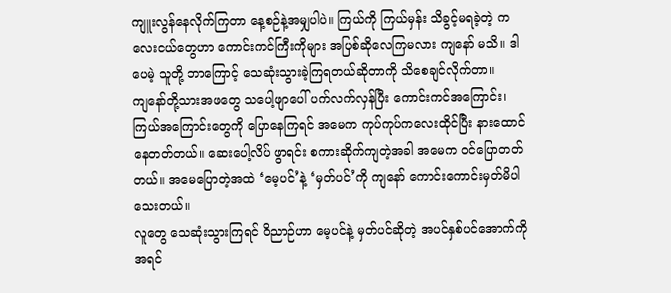ကျူးလွန်နေလိုက်ကြတာ နေ့စဉ်နဲ့အမျှပါပဲ။ ကြယ်ကို ကြယ်မှန်း သိခွင့်မရခဲ့တဲ့ ကလေးငယ်တွေဟာ ကောင်းကင်ကြီးကိုများ အပြစ်ဆိုလေကြမလား ကျနော် မသိ။ ဒါပေမဲ့ သူတို့ ဘာကြောင့် သေဆုံးသွားခဲ့ကြရတယ်ဆိုတာကို သိစေချင်လိုက်တာ။
ကျနော်တို့သားအဖတွေ သပေါ့ဖျာပေါ် ပက်လက်လှန်ပြီး ကောင်းကင်အကြောင်း၊ ကြယ်အကြောင်းတွေကို ပြောနေကြရင် အမေက ကုပ်ကုပ်ကလေးထိုင်ပြီး နားထောင်နေတတ်တယ်။ ဆေးပေါ့လိပ် ဖွာရင်း စကားဆိုက်ကျတဲ့အခါ အမေက ဝင်ပြောတတ်တယ်။ အမေပြောတဲ့အထဲ ‘မေ့ပင်’နဲ့ ‘မှတ်ပင်’ကို ကျနော် ကောင်းကောင်းမှတ်မိပါသေးတယ်။
လူတွေ သေဆုံးသွားကြရင် ဝိညာဉ်ဟာ မေ့ပင်နဲ့ မှတ်ပင်ဆိုတဲ့ အပင်နှစ်ပင်အောက်ကို အရင်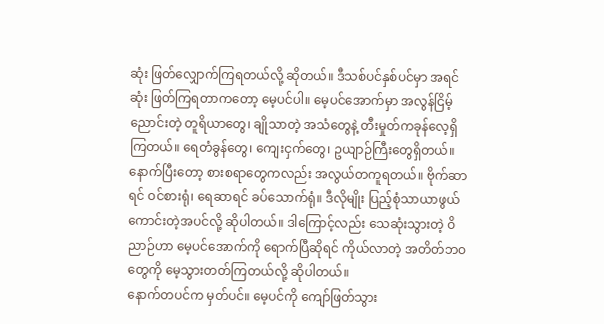ဆုံး ဖြတ်လျှောက်ကြရတယ်လို့ ဆိုတယ်။ ဒီသစ်ပင်နှစ်ပင်မှာ အရင်ဆုံး ဖြတ်ကြရတာကတော့ မေ့ပင်ပါ။ မေ့ပင်အောက်မှာ အလွန်ငြိမ့်ညောင်းတဲ့ တူရိယာတွေ၊ ချိုသာတဲ့ အသံတွေနဲ့ တီးမှုတ်ကခုန်လေ့ရှိကြတယ်။ ရေတံခွန်တွေ၊ ကျေးငှက်တွေ၊ ဥယျာဉ်ကြီးတွေရှိတယ်။ နောက်ပြီးတော့ စားစရာတွေကလည်း အလွယ်တကူရတယ်။ ဗိုက်ဆာရင် ဝင်စားရုံ၊ ရေဆာရင် ခပ်သောက်ရုံ။ ဒီလိုမျိုး ပြည့်စုံသာယာဖွယ်ကောင်းတဲ့အပင်လို့ ဆိုပါတယ်။ ဒါကြောင့်လည်း သေဆုံးသွားတဲ့ ဝိညာဉ်ဟာ မေ့ပင်အောက်ကို ရောက်ပြီဆိုရင် ကိုယ်လာတဲ့ အတိတ်ဘဝတွေကို မေ့သွားတတ်ကြတယ်လို့ ဆိုပါတယ်။
နောက်တပင်က မှတ်ပင်။ မေ့ပင်ကို ကျော်ဖြတ်သွား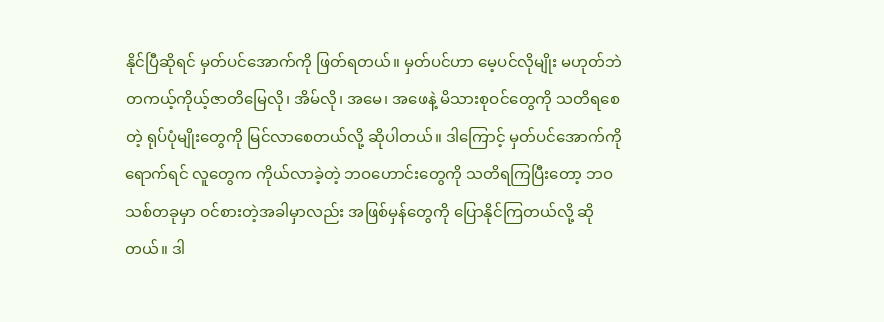နိုင်ပြီဆိုရင် မှတ်ပင်အောက်ကို ဖြတ်ရတယ်။ မှတ်ပင်ဟာ မေ့ပင်လိုမျိုး မဟုတ်ဘဲ တကယ့်ကိုယ့်ဇာတိမြေလို၊ အိမ်လို၊ အမေ၊ အဖေနဲ့ မိသားစုဝင်တွေကို သတိရစေတဲ့ ရုပ်ပုံမျိုးတွေကို မြင်လာစေတယ်လို့ ဆိုပါတယ်။ ဒါကြောင့် မှတ်ပင်အောက်ကို ရောက်ရင် လူတွေက ကိုယ်လာခဲ့တဲ့ ဘဝဟောင်းတွေကို သတိရကြပြီးတော့ ဘဝသစ်တခုမှာ ဝင်စားတဲ့အခါမှာလည်း အဖြစ်မှန်တွေကို ပြောနိုင်ကြတယ်လို့ ဆိုတယ်။ ဒါ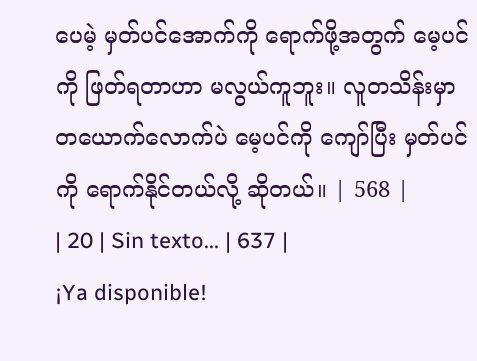ပေမဲ့ မှတ်ပင်အောက်ကို ရောက်ဖို့အတွက် မေ့ပင်ကို ဖြတ်ရတာဟာ မလွယ်ကူဘူး။ လူတသိန်းမှာ တယောက်လောက်ပဲ မေ့ပင်ကို ကျော်ပြီး မှတ်ပင်ကို ရောက်နိုင်တယ်လို့ ဆိုတယ်။ | 568 |
| 20 | Sin texto... | 637 |
¡Ya disponible!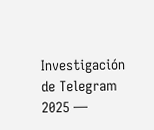Investigación de Telegram 2025 —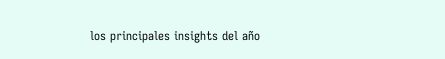los principales insights del año